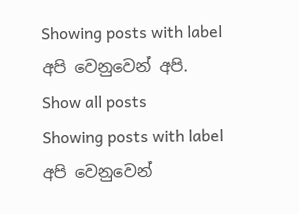Showing posts with label අපි වෙනුවෙන් අපි. Show all posts
Showing posts with label අපි වෙනුවෙන්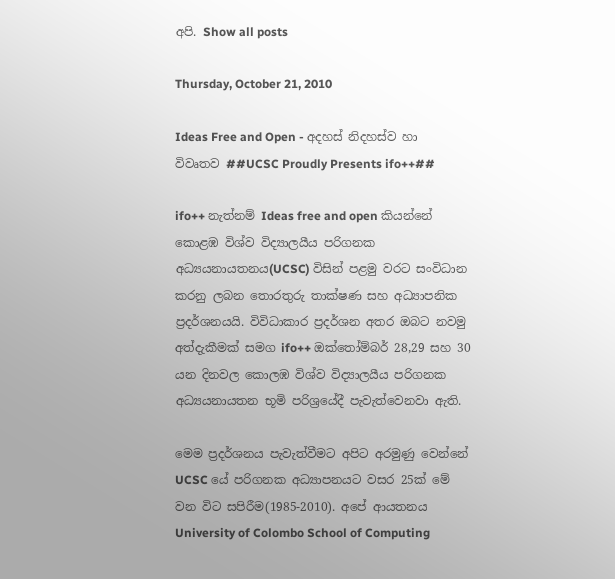අපි. Show all posts

Thursday, October 21, 2010

Ideas Free and Open - අදහස් නිදහස්ව හා විවෘතව ##UCSC Proudly Presents ifo++##

ifo++ නැත්නම් Ideas free and open කියන්නේ කොළඹ විශ්ව විද්‍යාලයීය පරිගනක අධ්‍යයනායතනය(UCSC) විසින් පළමු වරට සංවිධාන කරනු ලබන තොරතුරු තාක්ෂණ සහ අධ්‍යාපනික ප්‍රදර්ශනයයි. විවිධාකාර ප්‍රදර්ශන අතර ඔබට නවමු අත්දැකීමක් සමග ifo++ ඔක්තෝම්බර් 28,29 සහ 30 යන දිනවල කොලඹ විශ්ව විද්‍යාලයීය පරිගනක අධ්‍යයනායතන භූමි පරිශ්‍රයේදී පැවැත්වෙනවා ඇති.

මෙම ප්‍රදර්ශනය පැවැත්වීමට අපිට අරමුණු වෙන්නේ UCSC යේ පරිගනක අධ්‍යාපනයට වසර 25ක් මේ වන විට සපිරීම(1985-2010). අපේ ආයතනය University of Colombo School of Computing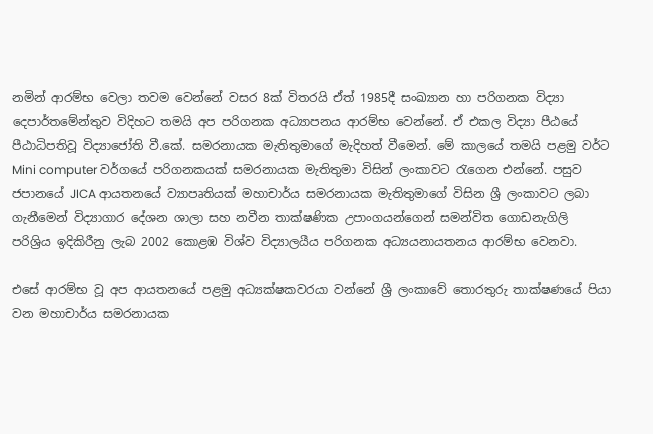නමින් ආරම්භ වෙලා තවම වෙන්නේ වසර 8ක් විතරයි ඒත් 1985දී සංඛ්‍යාන හා පරිගනක විද්‍යා දෙපාර්තමේන්තුව විදිහට තමයි අප පරිගනක අධ්‍යාපනය ආරම්භ වෙන්නේ. ඒ එකල විද්‍යා පීඨයේ පීඨාධිපතිවූ විද්‍යාජෝති වී.කේ. සමරනායක මැතිතුමාගේ මැදිහත් වීමෙන්. මේ කාලයේ තමයි පළමු වර්ට Mini computer වර්ගයේ පරිගනකයක් සමරනායක මැතිතුමා විසින් ලංකාවට රැගෙන එන්නේ. පසුව ජපානයේ JICA ආයතනයේ ව්‍යාපෘතියක් මහාචාර්ය සමරනායක මැතිතුමාගේ විසින ශ්‍රී ලංකාවට ලබා ගැනීමෙන් විද්‍යාගාර දේශන ශාලා සහ නවීන තාක්ෂණික උපාංගයන්ගෙන් සමන්විත ගොඩනැගිලි පරිශ්‍රිය ඉදිකිරීනු ලැබ 2002 කොළඹ විශ්ව විද්‍යාලයීය පරිගනක අධ්‍යයනායතනය ආරම්භ වෙනවා.

එසේ ආරම්භ වූ අප ආයතනයේ පළමු අධ්‍යක්ෂකවරයා වන්නේ ශ්‍රී ලංකාවේ තොරතුරු තාක්ෂණයේ පියා වන මහාචාර්ය සමරනායක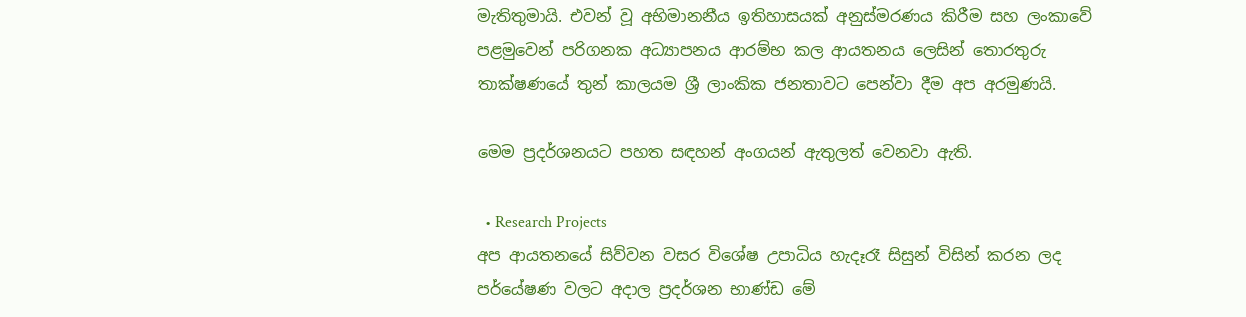මැතිතුමායි. එවන් වූ අභිමානනීය ඉතිහාසයක් අනුස්මරණය කිරීම සහ ලංකාවේ පළමුවෙන් පරිගනක අධ්‍යාපනය ආරම්භ කල ආයතනය ලෙසින් තොරතුරු තාක්ෂණයේ තුන් කාලයම ශ්‍රී ලාංකික ජනතාවට පෙන්වා දීම අප අරමුණයි.

මෙම ප්‍රදර්ශනයට පහත සඳහන් අංගයන් ඇතුලත් වෙනවා ඇති.

  • Research Projects
අප ආයතනයේ සිව්වන වසර විශේෂ උපාධිය හැදෑරෑ සිසුන් විසින් කරන ලද පර්යේෂණ වලට අදාල ප්‍රදර්ශන භාණ්ඩ මේ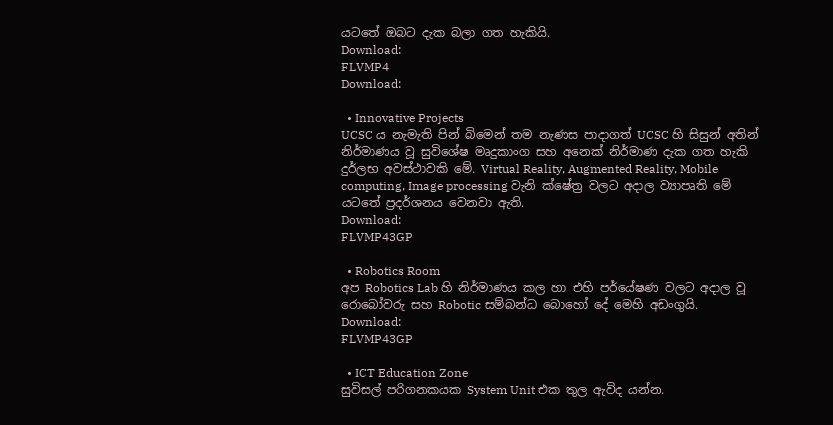යටතේ ඔබට දැක බලා ගත හැකියි.
Download:
FLVMP4
Download:

  • Innovative Projects
UCSC ය නැමැති පින් බිමෙන් තම නැණස පාදාගත් UCSC හි සිසුන් අතින් නිර්මාණය වූ සුවිශේෂ මෘදුකාංග සහ අනෙක් නිර්මාණ දැක ගත හැකි දුර්ලභ අවස්ථාවකි මේ. Virtual Reality, Augmented Reality, Mobile computing, Image processing වැනි ක්ෂේත්‍ර වලට අදාල ව්‍යාපෘති මේ යටතේ ප්‍රදර්ශනය වෙනවා ඇති.
Download:
FLVMP43GP

  • Robotics Room
අප Robotics Lab හි නිර්මාණය කල හා එහි පර්යේෂණ වලට අදාල වූ රොබෝවරු සහ Robotic සම්බන්ධ බොහෝ දේ මෙහි අඩංගුයි.
Download:
FLVMP43GP

  • ICT Education Zone
සුවිසල් පරිගනකයක System Unit එක තුල ඇවිද යන්න.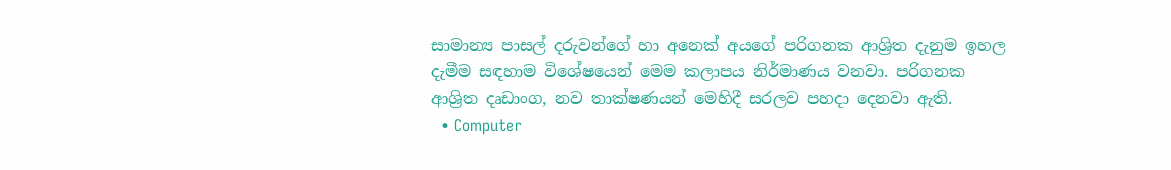සාමාන්‍ය පාසල් දරුවන්ගේ හා අනෙක් අයගේ පරිගනක ආශ්‍රිත දැනුම ඉහල දැමීම සඳහාම විශේෂයෙන් මෙම කලාපය නිර්මාණය වනවා. පරිගනක ආශ්‍රිත දෘඩාංග, නව තාක්ෂණයන් මෙහිදී සරලව පහදා දෙනවා ඇති.
  • Computer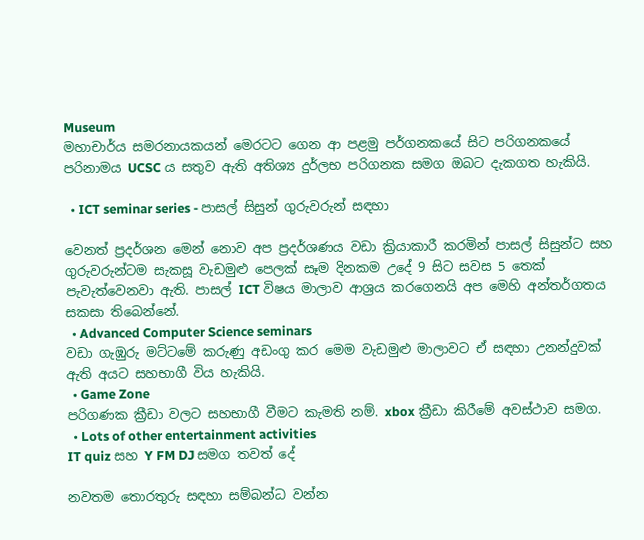Museum
මහාචාර්ය සමරනායකයන් මෙරටට ගෙන ආ පළමු පර්ගනකයේ සිට පරිගනකයේ පරිනාමය UCSC ය සතුව ඇති අතිශ්‍ය දුර්ලභ පරිගනක සමග ඔබට දැකගත හැකියි.

  • ICT seminar series - පාසල් සිසුන් ගුරුවරුන් සඳහා

වෙනත් ප්‍රදර්ශන මෙන් නොව අප ප්‍රදර්ශණය වඩා ක්‍රියාකාරී කරමින් පාසල් සිසුන්ට සහ ගුරුවරුන්ටම සැකසූ වැඩමුළු පෙලක් සෑම දිනකම උදේ 9 සිට සවස 5 තෙක් පැවැත්වෙනවා ඇති. පාසල් ICT විෂය මාලාව ආශ්‍රය කරගෙනයි අප මෙහි අන්තර්ගතය සකසා තිබෙන්නේ.
  • Advanced Computer Science seminars
වඩා ගැඹුරු මට්ටමේ කරුණු අඩංගු කර මෙම වැඩමුළු මාලාවට ඒ සඳහා උනන්දුවක් ඇති අයට සහභාගී විය හැකියි.
  • Game Zone
පරිගණක ක්‍රීඩා වලට සහභාගී වීමට කැමති නම්. xbox ක්‍රීඩා කිරීමේ අවස්ථාව සමග.
  • Lots of other entertainment activities
IT quiz සහ Y FM DJ සමග තවත් දේ

නවතම තොරතුරු සඳහා සම්බන්ධ වන්න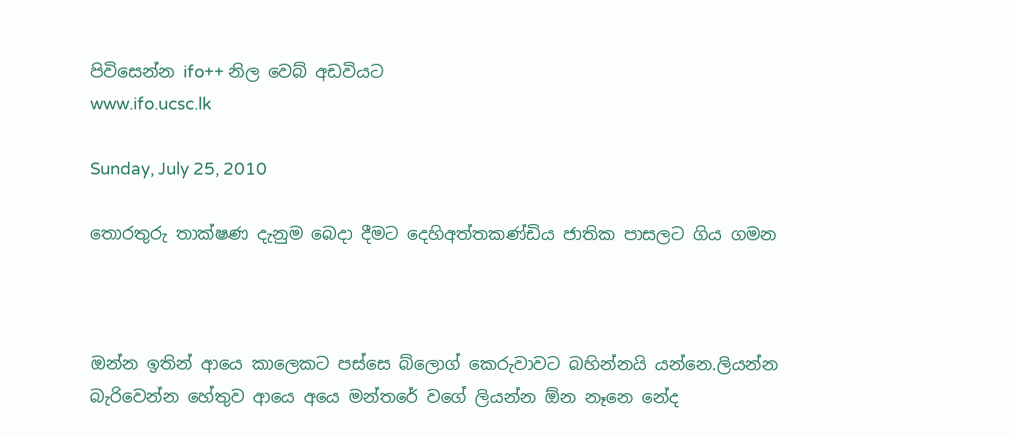පිවිසෙන්න ifo++ නිල වෙබ් අඩවියට
www.ifo.ucsc.lk

Sunday, July 25, 2010

තොරතුරු තාක්ෂණ දැනුම බෙදා දීමට දෙහිඅත්තකණ්ඩිය ජාතික පාසලට ගිය ගමන



ඔන්න ඉතින් ආයෙ කාලෙකට පස්සෙ බ්ලොග් කෙරුවාවට බහින්නයි යන්නෙ.ලියන්න බැරිවෙන්න හේතුව ආයෙ අයෙ මන්තරේ වගේ ලියන්න ඕන නෑනෙ නේද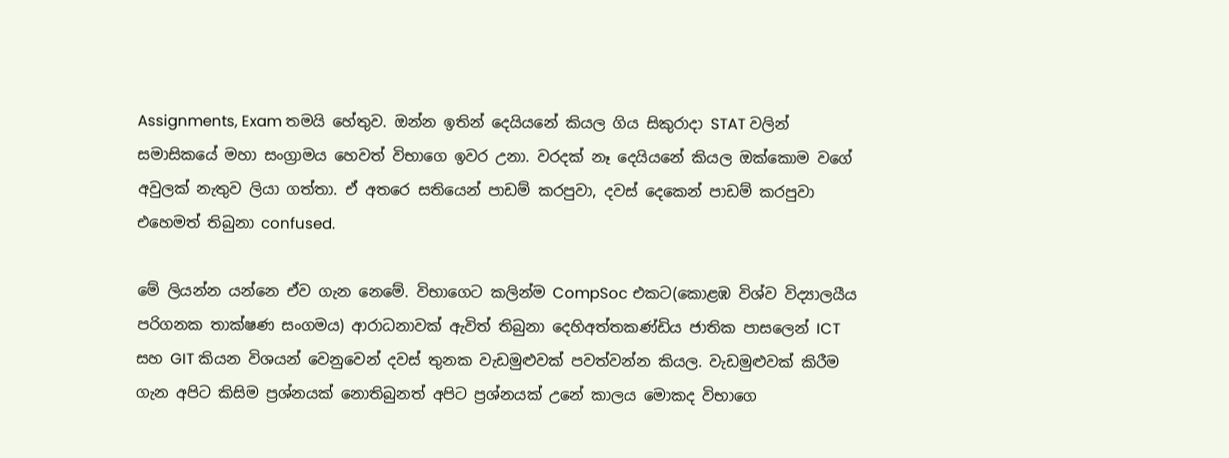Assignments, Exam තමයි හේතුව. ඔන්න ඉතින් දෙයියනේ කියල ගිය සිකුරාදා STAT වලින් සමාසිකයේ මහා සංග්‍රාමය හෙවත් විභාගෙ ඉවර උනා. වරදක් නෑ දෙයියනේ කියල ඔක්කොම වගේ අවුලක් නැතුව ලියා ගත්තා. ඒ අතරෙ සතියෙන් පාඩම් කරපුවා, දවස් දෙකෙන් පාඩම් කරපුවා එහෙමත් තිබුනා confused.

මේ ලියන්න යන්නෙ ඒව ගැන නෙමේ. විභාගෙට කලින්ම CompSoc එකට(කොළඹ විශ්ව විද්‍යාලයීය පරිගනක තාක්ෂණ සංගමය) ආරාධනාවක් ඇවිත් තිබුනා දෙහිඅත්තකණ්ඩිය ජාතික පාසලෙන් ICT සහ GIT කියන විශයන් වෙනුවෙන් දවස් තුනක වැඩමුළුවක් පවත්වන්න කියල. වැඩමුළුවක් කිරීම ගැන අපිට කිසිම ප්‍රශ්නයක් නොතිබුනත් අපිට ප්‍රශ්නයක් උනේ කාලය මොකද විභාගෙ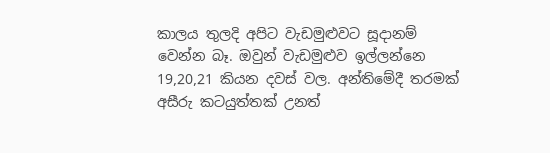කාලය තුලදි අපිට වැඩමුළුවට සූදානම් වෙන්න බෑ. ඔවුන් වැඩමුළුව ඉල්ලන්නෙ 19,20,21 කියන දවස් වල. අන්තිමේදී තරමක් අසීරු කටයුත්තක් උනත්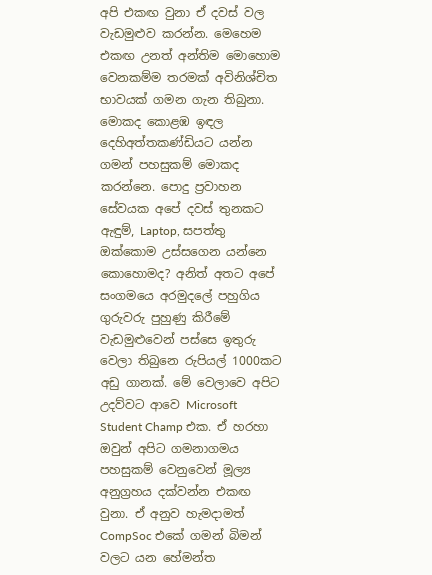අපි එකඟ වුනා ඒ දවස් වල වැඩමුළුව කරන්න. මෙහෙම එකඟ උනත් අන්තිම මොහොම වෙනකම්ම තරමක් අවිනිශ්චිත භාවයක් ගමන ගැන තිබුනා. මොකද කොළඹ ඉඳල දෙහිඅත්තකණ්ඩියට යන්න ගමන් පහසුකම් මොකද කරන්නෙ. පොදු ප්‍රවාහන සේවයක අපේ දවස් තුනකට ඇඳුම්, Laptop, සපත්තු ඔක්කොම උස්සගෙන යන්නෙ කොහොමද? අනිත් අතට අපේ සංගමයෙ අරමුදලේ පහුගිය ගුරුවරු පුහුණු කිරීමේ වැඩමුළුවෙන් පස්සෙ ඉතුරු වෙලා තිබුනෙ රුපියල් 1000කට අඩු ගානක්. මේ වෙලාවෙ අපිට උදව්වට ආවෙ Microsoft Student Champ එක. ඒ හරහා ඔවුන් අපිට ගමනාගමය පහසුකම් වෙනුවෙන් මූල්‍ය අනුග්‍රහය දක්වන්න එකඟ වුනා. ඒ අනුව හැමදාමත් CompSoc එකේ ගමන් බිමන් වලට යන හේමන්ත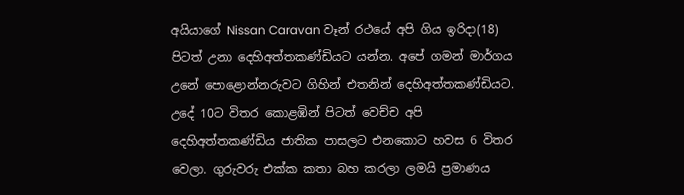අයියාගේ Nissan Caravan වෑන් රථයේ අපි ගිය ඉරිදා(18) පිටත් උනා දෙහිඅත්තකණ්ඩියට යන්න. අපේ ගමන් මාර්ගය උනේ පොළොන්නරුවට ගිහින් එතනින් දෙහිඅත්තකණ්ඩියට. උදේ 10ට විතර කොළඹින් පිටත් වෙච්ච අපි දෙහිඅත්තකණ්ඩිය ජාතික පාසලට එනකොට හවස 6 විතර වෙලා. ගුරුවරු එක්ක කතා බහ කරලා ලමයි ප්‍රමාණය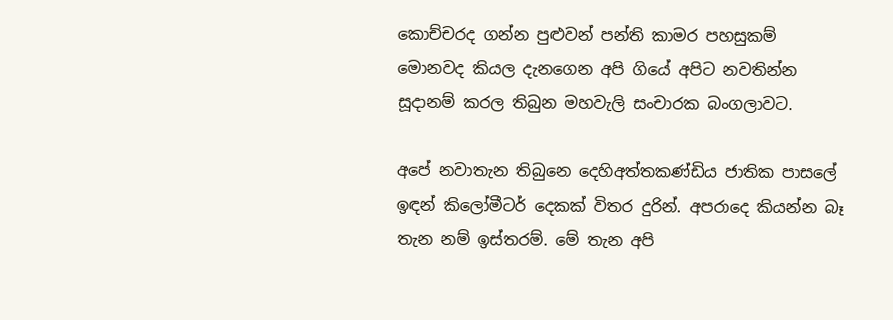කොච්චරද ගන්න පුළුවන් පන්ති කාමර පහසුකම් මොනවද කියල දැනගෙන අපි ගියේ අපිට නවතින්න සූදානම් කරල තිබුන මහවැලි සංචාරක බංගලාවට.

අපේ නවාතැන තිබුනෙ දෙහිඅත්තකණ්ඩිය ජාතික පාසලේ ඉඳන් කිලෝමීටර් දෙකක් විතර දුරින්. අපරාදෙ කියන්න බෑ තැන නම් ඉස්තරම්. මේ තැන අපි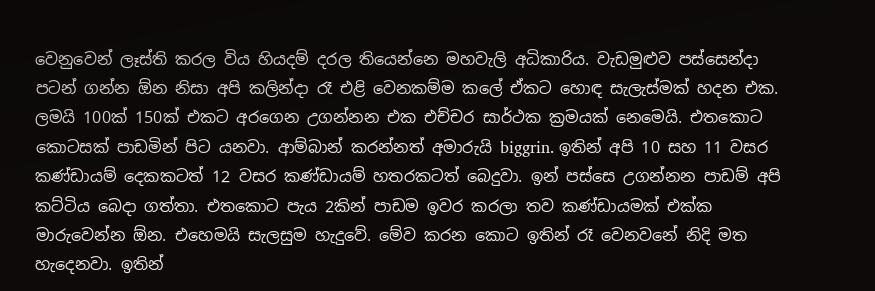වෙනුවෙන් ලෑස්ති කරල විය හියදම් දරල තියෙන්නෙ මහවැලි අධිකාරිය. වැඩමුළුව පස්සෙන්දා පටන් ගන්න ඕන නිසා අපි කලින්දා රෑ එළි වෙනකම්ම කලේ ඒකට හොඳ සැලැස්මක් හදන එක.
ලමයි 100ක් 150ක් එකට අරගෙන උගන්නන එක එච්චර සාර්ථක ක්‍රමයක් නෙමෙයි. එතකොට කොටසක් පාඩමින් පිට යනවා. ආම්බාන් කරන්නත් අමාරුයි biggrin. ඉතින් අපි 10 සහ 11 වසර කණ්ඩායම් දෙකකටත් 12 වසර කණ්ඩායම් හතරකටත් බෙදුවා. ඉන් පස්සෙ උගන්නන පාඩම් අපි කට්ටිය බෙදා ගත්තා. එතකොට පැය 2කින් පාඩම ඉවර කරලා තව කණ්ඩායමක් එක්ක මාරුවෙන්න ඕන. එහෙමයි සැලසුම හැදුවේ. මේව කරන කොට ඉතින් රෑ වෙනවනේ නිදි මත හැදෙනවා. ඉතින්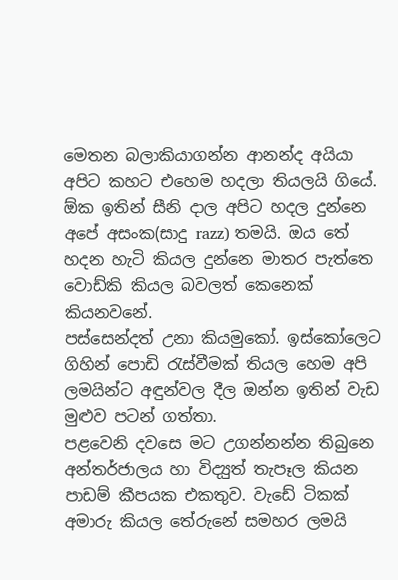මෙතන බලාකියාගන්න ආනන්ද අයියා අපිට කහට එහෙම හදලා තියලයි ගියේ. ඕක ඉතින් සීනි දාල අපිට හදල දුන්නෙ අපේ අසංක(සාදු razz) තමයි. ඔය තේ හදන හැටි කියල දුන්නෙ මාතර පැත්තෙ වොඩ්කි කියල බවලත් කෙනෙක් කියනවනේ.
පස්සෙන්දත් උනා කියමුකෝ. ඉස්කෝලෙට ගිහින් පොඩි රැස්වීමක් තියල හෙම අපි ලමයින්ට අඳුන්වල දීල ඔන්න ඉතින් වැඩ මුළුව පටන් ගත්තා.
පළවෙනි දවසෙ මට උගන්නන්න තිබුනෙ අන්තර්ජාලය හා විද්‍යුත් තැපෑල කියන පාඩම් කීපයක එකතුව. වැඩේ ටිකක් අමාරු කියල තේරුනේ සමහර ලමයි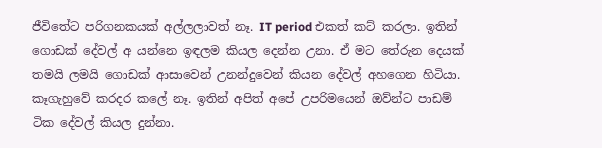ජීවිතේට පරිගනකයක් අල්ලලාවත් නෑ. IT period එකත් කට් කරලා. ඉතින් ගොඩක් දේවල් අ යන්නෙ ඉඳලම කියල දෙන්න උනා. ඒ මට තේරුන දෙයක් තමයි ලමයි ගොඩක් ආසාවෙන් උනන්දුවෙන් කියන දේවල් අහගෙන හිටියා. කෑගැහුවේ කරදර කලේ නෑ. ඉතින් අපිත් අපේ උපරිමයෙන් ඔව්න්ට පාඩම් ටික දේවල් කියල දුන්නා.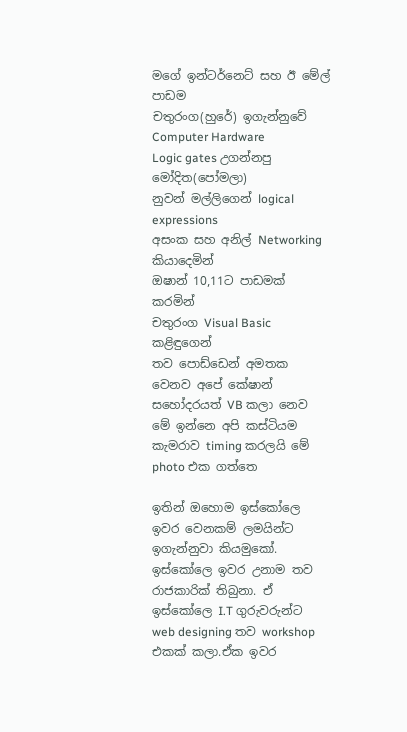මගේ ඉන්ටර්නෙට් සහ ඊ මේල් පාඩම
චතුරංග(හුරේ) ඉගැන්නුවේ Computer Hardware
Logic gates උගන්නපු මෝදිත(පෝමලා)
නුවන් මල්ලිගෙන් logical expressions
අසංක සහ අනිල් Networking කියාදෙමින්
ඔෂාන් 10,11ට පාඩමක් කරමින්
චතුරංග Visual Basic
කළිඳුගෙන්
තව පොඩ්ඩෙන් අමතක වෙනව අපේ කේෂාන් සහෝදරයත් VB කලා නෙව
මේ ඉන්නෙ අපි කස්ටියම කැමරාව timing කරලයි මේ photo එක ගත්තෙ

ඉතින් ඔහොම ඉස්කෝලෙ ඉවර වෙනකම් ලමයින්ට ඉගැන්නුවා කියමුකෝ. ඉස්කෝලෙ ඉවර උනාම තව රාජකාරික් තිබුනා. ඒ ඉස්කෝලෙ I.T ගුරුවරුන්ට web designing තව workshop එකක් කලා.ඒක ඉවර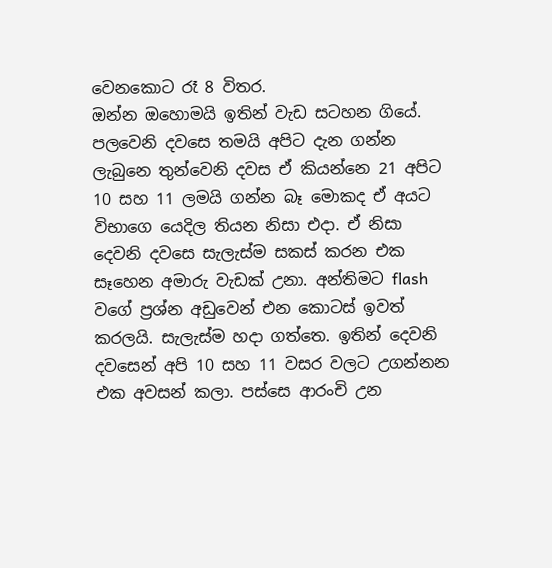වෙනකොට රෑ 8 විතර.
ඔන්න ඔහොමයි ඉතින් වැඩ සටහන ගියේ. පලවෙනි දවසෙ තමයි අපිට දැන ගන්න ලැබුනෙ තුන්වෙනි දවස ඒ කියන්නෙ 21 අපිට 10 සහ 11 ලමයි ගන්න බෑ මොකද ඒ අයට විභාගෙ යෙදිල තියන නිසා එදා. ඒ නිසා දෙවනි දවසෙ සැලැස්ම සකස් කරන එක සෑහෙන අමාරු වැඩක් උනා. අන්තිමට flash වගේ ප්‍රශ්න අඩුවෙන් එන කොටස් ඉවත් කරලයි. සැලැස්ම හදා ගත්තෙ. ඉතින් දෙවනි දවසෙන් අපි 10 සහ 11 වසර වලට උගන්නන එක අවසන් කලා. පස්සෙ ආරංචි උන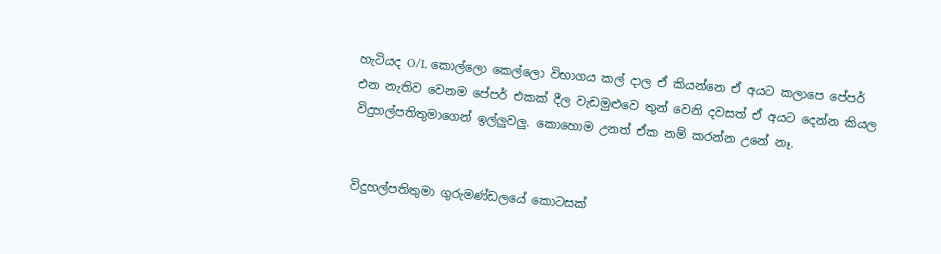හැටියද O/L කොල්ලො කෙල්ලො විභාගය කල් දාල ඒ කියන්නෙ ඒ අයට කලාපෙ පේපර් එන නැතිව වෙනම පේපර් එකක් දීල වැඩමුළුවෙ තුන් වෙනි දවසත් ඒ අයට දෙන්න කියල විදුහල්පතිතුමාගෙන් ඉල්ලුවලු. කොහොම උනත් ඒක නම් කරන්න උනේ නෑ.


විදුහල්පතිතුමා ගුරුමණ්ඩලයේ කොටසක්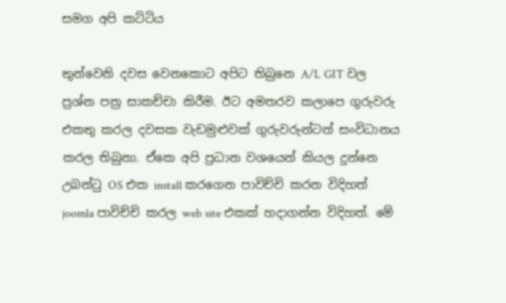සමග අපි කට්ටිය

තුන්වෙනි දවස වෙනකොට අපිට තිබුනෙ A/L GIT වල ප්‍රශ්න පත්‍ර සාකච්චා කිරීම. ඊට අමතරව කලාපෙ ගුරුවරු එකතු කරල දවසක වැඩමුළුවක් ගුරුවරුන්ටත් සංවිධානය කරල තිබුනා. ඒකෙ අපි ප්‍රධාන වශයෙන් කියල දුන්නෙ උබන්ටු OS එක install කරගෙන පාවිච්චි කරන විදිහත් joomla පාවිච්චි කරල web site එකක් හදාගන්න විදිහත්. මේ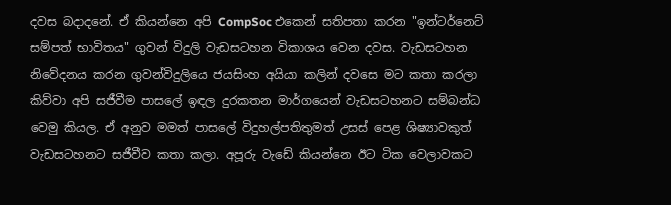දවස බදාදනේ. ඒ කියන්නෙ අපි CompSoc එකෙන් සතිපතා කරන "ඉන්ටර්නෙට් සම්පත් භාවිතය" ගුවන් විදුලි වැඩසටහන විකාශය වෙන දවස. වැඩසටහන නිවේදනය කරන ගුවන්විදුලියෙ ජයසිංහ අයියා කලින් දවසෙ මට කතා කරලා කිව්වා අපි සජීවීම පාසලේ ඉඳල දුරකතන මාර්ගයෙන් වැඩසටහනට සම්බන්ධ වෙමු කියල. ඒ අනුව මමත් පාසලේ විදුහල්පතිතුමත් උසස් පෙළ ශිෂ්‍යාවකුත් වැඩසටහනට සජීවීව කතා කලා. අපූරු වැඩේ කියන්නෙ ඊට ටික වෙලාවකට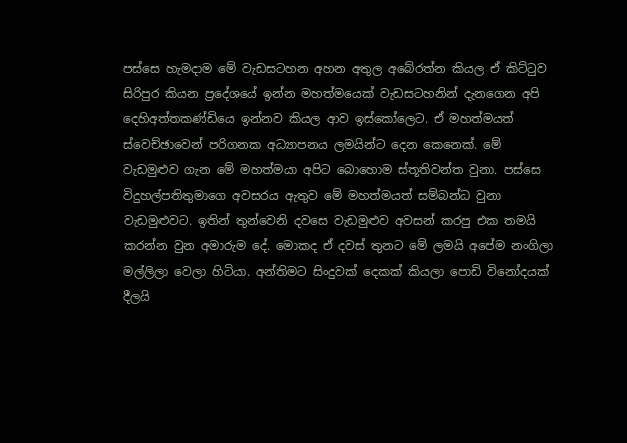පස්සෙ හැමදාම මේ වැඩසටහන අහන අතුල අබේරත්න කියල ඒ කිට්ටුව සිරිපුර කියන ප්‍රදේශයේ ඉන්න මහත්මයෙක් වැඩසටහනින් දැනගෙන අපි දෙහිඅත්තකණ්ඩියෙ ඉන්නව කියල ආව ඉස්කෝලෙට. ඒ මහත්මයත් ස්වෙච්ඡාවෙන් පරිගනක අධ්‍යාපනය ලමයින්ට දෙන කෙනෙක්. මේ වැඩමුළුව ගැන මේ මහත්මයා අපිට බොහොම ස්තූතිවන්ත වුනා. පස්සෙ විදුහල්පතිතුමාගෙ අවසරය ඇතුව මේ මහත්මයත් සම්බන්ධ වුනා වැඩමුළුවට. ඉතින් තුන්වෙනි දවසෙ වැඩමුළුව අවසන් කරපු එක තමයි කරන්න වුන අමාරුම දේ. මොකද ඒ දවස් තුනට මේ ලමයි අපේම නංගිලා මල්ලිලා වෙලා හිටියා. අන්තිමට සිංදුවක් දෙකක් කියලා පොඩි විනෝදයක් දීලයි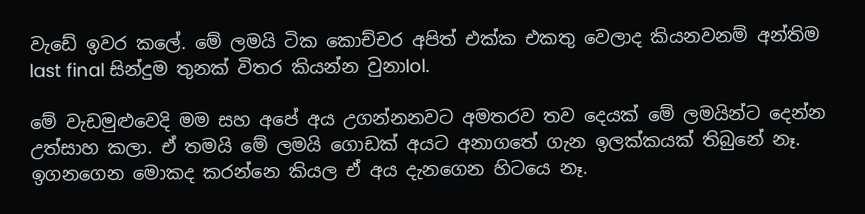වැඩේ ඉවර කලේ. මේ ලමයි ටික කොච්චර අපිත් එක්ක එකතු වෙලාද කියනවනම් අන්තිම last final සින්දුම තුනක් විතර කියන්න වුනාlol.

මේ වැඩමුළුවෙදි මම සහ අපේ අය උගන්නනවට අමතරව තව දෙයක් මේ ලමයින්ට දෙන්න උත්සාහ කලා. ඒ තමයි මේ ලමයි ගොඩක් අයට අනාගතේ ගැන ඉලක්කයක් තිබුනේ නෑ. ඉගනගෙන මොකද කරන්නෙ කියල ඒ අය දැනගෙන හිටයෙ නෑ.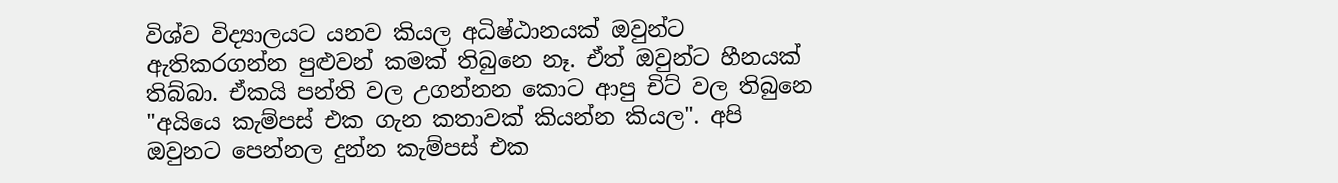විශ්ව විද්‍යාලයට යනව කියල අධිෂ්ඨානයක් ඔවුන්ට ඇතිකරගන්න පුළුවන් කමක් තිබුනෙ නෑ. ඒත් ඔවුන්ට හීනයක් තිබ්බා. ඒකයි පන්ති වල උගන්නන කොට ආපු චිට් වල තිබුනෙ "අයියෙ කැම්පස් එක ගැන කතාවක් කියන්න කියල". අපි ඔවුනට පෙන්නල දුන්න කැම්පස් එක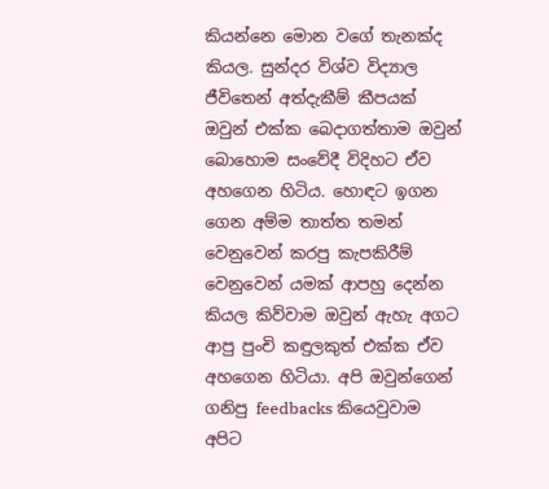කියන්නෙ මොන වගේ තැනක්ද කියල. සුන්දර විශ්ව විද්‍යාල ජීවිතෙන් අත්දැකීම් කීපයක් ඔවුන් එක්ක බෙදාගත්තාම ඔවුන් බොහොම සංවේදී විදිහට ඒව අහගෙන හිටිය. හොඳට ඉගන ගෙන අම්ම තාත්ත තමන් වෙනුවෙන් කරපු කැපකිරීම් වෙනුවෙන් යමක් ආපහු දෙන්න කියල කිව්වාම ඔවුන් ඇහැ අගට ආපු පුංචි කඳුලකුත් එක්ක ඒව අහගෙන හිටියා. අපි ඔවුන්ගෙන් ගනිපු feedbacks කියෙවුවාම අපිට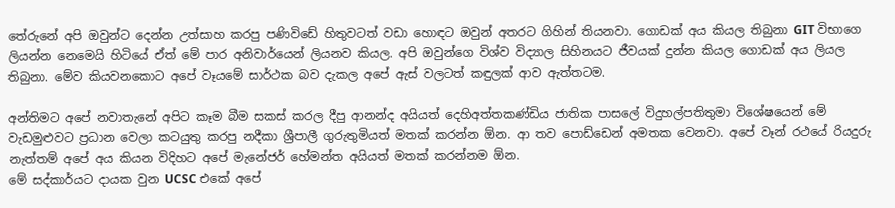තේරුනේ අපි ඔවුන්ට දෙන්න උත්සාහ කරපු පණිවිඩේ හිතුවටත් වඩා හොඳට ඔවුන් අතරට ගිහින් තියනවා. ගොඩක් අය කියල තිබුනා GIT විභාගෙ ලියන්න නෙමෙයි හිටියේ ඒත් මේ පාර අනිවාර්යෙන් ලියනව කියල. අපි ඔවුන්ගෙ විශ්ව විද්‍යාල සිහිනයට ජීවයක් දුන්න කියල ගොඩක් අය ලියල තිබුනා. මේව කියවනකොට අපේ වෑයමේ සාර්ථක බව දැකල අපේ ඇස් වලටත් කඳුලක් ආව ඇත්තටම.

අන්තිමට අපේ නවාතැනේ අපිට කෑම බීම සකස් කරල දීපු ආනන්ද අයියත් දෙහිඅත්තකණ්ඩිය ජාතික පාසලේ විදුහල්පතිතුමා විශේෂයෙන් මේ වැඩමුළුවට ප්‍රධාන වෙලා කටයුතු කරපු නදීකා ශ්‍රීපාලී ගුරුතුමියත් මතක් කරන්න ඕන. ආ තව පොඩ්ඩෙන් අමතක වෙනවා. අපේ වෑන් රථයේ රියදුරු නැත්තම් අපේ අය කියන විදිහට අපේ මැනේජර් හේමන්ත අයියත් මතක් කරන්නම ඕන.
මේ සද්කාර්යට දායක වුන UCSC එකේ අපේ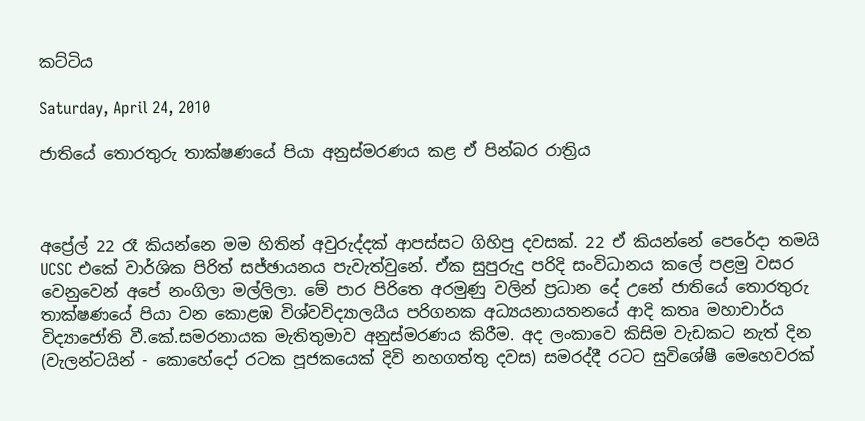කට්ටිය

Saturday, April 24, 2010

ජාතියේ තොරතුරු තාක්ෂණයේ පියා අනුස්මරණය කළ ඒ පින්බර රාත්‍රිය



අප්‍රේල් 22 රෑ කියන්නෙ මම හිතින් අවුරුද්දක් ආපස්සට ගිහිපු දවසක්. 22 ඒ කියන්නේ පෙරේදා තමයි UCSC එකේ වාර්ශික පිරිත් සජ්ඡායනය පැවැත්වුනේ. ඒක සුපුරුදු පරිදි සංවිධානය කලේ පළමු වසර වෙනුවෙන් අපේ නංගිලා මල්ලිලා. මේ පාර පිරිතෙ අරමුණු වලින් ප්‍රධාන දේ උනේ ජාතියේ තොරතුරු තාක්ෂණයේ පියා වන කොළඹ විශ්වවිද්‍යාලයීය පරිගනක අධ්‍යයනායතනයේ ආදි කතෘ මහාචාර්ය විද්‍යාජෝති වී.කේ.සමරනායක මැතිතුමාව අනුස්මරණය කිරීම. අද ලංකාවෙ කිසිම වැඩකට නැත් දින (වැලන්ටයින් - කොහේදෝ රටක පූජකයෙක් දිවි නහගත්තු දවස) සමරද්දී රටට සුවිශේෂී මෙහෙවරක්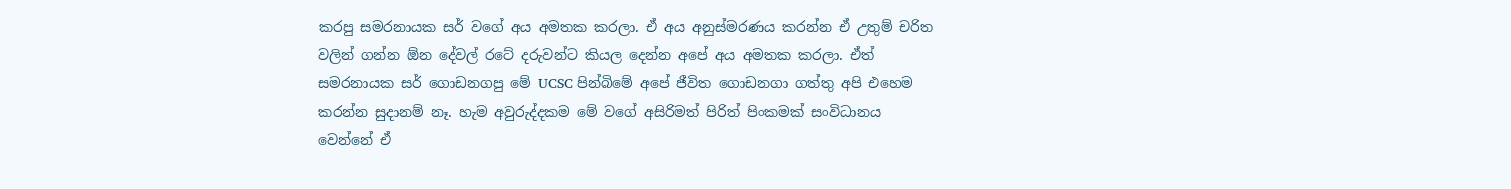කරපු සමරනායක සර් වගේ අය අමතක කරලා. ඒ අය අනුස්මරණය කරන්න ඒ උතුම් චරිත වලින් ගන්න ඕන දේවල් රටේ දරුවන්ට කියල දෙන්න අපේ අය අමතක කරලා. ඒත් සමරනායක සර් ගොඩනගපු මේ UCSC පින්බිමේ අපේ ජීවිත ගොඩනගා ගත්තු අපි එහෙම කරන්න සුදානම් නෑ. හැම අවුරුද්දකම මේ වගේ අසිරිමත් පිරිත් පිංකමක් සංවිධානය වෙන්නේ ඒ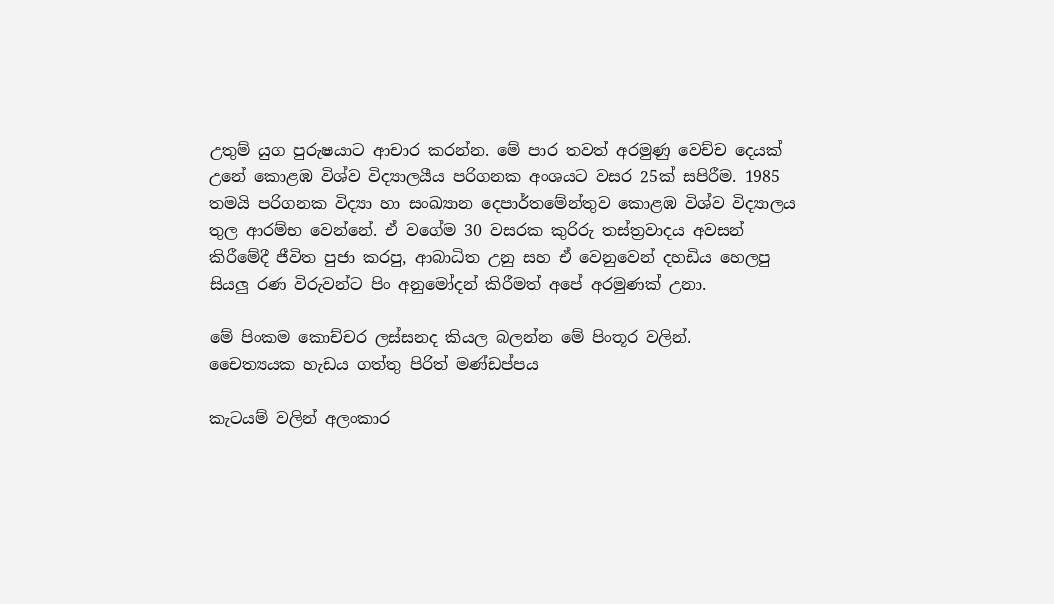උතුම් යුග පුරුෂයාට ආචාර කරන්න. මේ පාර තවත් අරමුණු වෙච්ච දෙයක් උනේ කොළඹ විශ්ව විද්‍යාලයීය පරිගනක අංශයට වසර 25ක් සපිරීම. 1985 තමයි පරිගනක විද්‍යා හා සංඛ්‍යාන දෙපාර්තමේන්තුව කොළඹ විශ්ව විද්‍යාලය තුල ආරම්භ වෙන්නේ. ඒ වගේම 30 වසරක කුරිරු තස්ත්‍රවාදය අවසන් කිරීමේදී ජීවිත පුජා කරපු, ආබාධිත උනු සහ ඒ වෙනුවෙන් දහඩිය හෙලපු සියලු රණ විරුවන්ට පිං අනුමෝදන් කිරීමත් අපේ අරමුණක් උනා.

මේ පිංකම කොච්චර ලස්සනද කියල බලන්න මේ පිංතූර වලින්.
චෛත්‍යයක හැඩය ගත්තු පිරිත් මණ්ඩප්පය

කැටයම් වලින් අලංකාර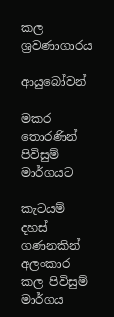කල ශ්‍රවණාගාරය

ආයුබෝවන්

මකර තොරණින් පිවිසුම් මාර්ගයට

කැටයම් දහස් ගණනකින් අලංකාර කල පිවිසුම් මාර්ගය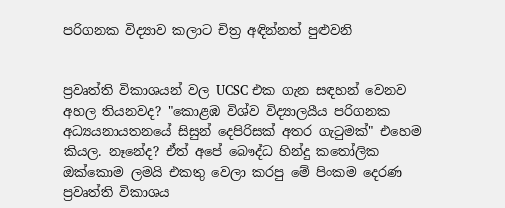පරිගනක විද්‍යාව කලාට චිත්‍ර අඳින්නත් පුළුවනි


ප්‍රවෘත්ති විකාශයන් වල UCSC එක ගැන සඳහන් වෙනව අහල තියනවද? "කොළඹ විශ්ව විද්‍යාලයීය පරිගනක අධ්‍යයනායතනයේ සිසුන් දෙපිරිසක් අතර ගැටුමක්" එහෙම කියල. නෑනේද? ඒත් අපේ බෞද්ධ හින්දු කතෝලික ඔක්කොම ලමයි එකතු වෙලා කරපු මේ පිංකම දෙරණ ප්‍රවෘත්ති විකාශය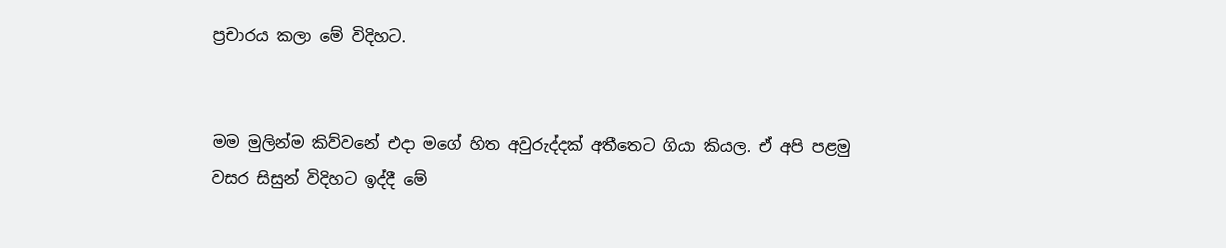ප්‍රචාරය කලා මේ විදිහට.


මම මුලින්ම කිව්වනේ එදා මගේ හිත අවුරුද්දක් අතීතෙට ගියා කියල. ඒ අපි පළමු වසර සිසුන් විදිහට ඉද්දී මේ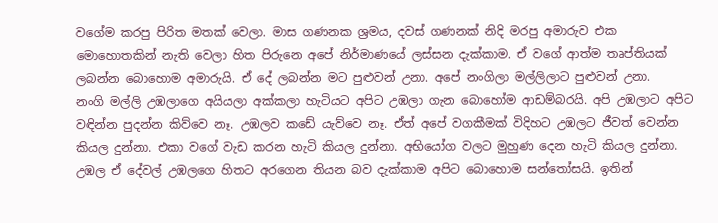වගේම කරපු පිරිත මතක් වෙලා. මාස ගණනක ශ්‍රමය, දවස් ගණනක් නිදි මරපු අමාරුව එක මොහොතකින් නැති වෙලා හිත පිරුනෙ අපේ නිර්මාණයේ ලස්සන දැක්කාම. ඒ වගේ ආත්ම තෘප්තියක් ලබන්න බොහොම අමාරුයි. ඒ දේ ලබන්න මට පුළුවන් උනා. අපේ නංගිලා මල්ලිලාට පුළුවන් උනා.
නංගි මල්ලි උඹලාගෙ අයියලා අක්කලා හැටියට අපිට උඹලා ගැන බොහෝම ආඩම්බරයි. අපි උඹලාට අපිට වඳින්න පුදන්න කිව්වෙ නෑ. උඹලව කඩේ යැව්වෙ නෑ. ඒත් අපේ වගකීමක් විදිහට උඹලට ජීවත් වෙන්න කියල දුන්නා. එකා වගේ වැඩ කරන හැටි කියල දුන්නා. අභියෝග වලට මුහුණ දෙන හැටි කියල දුන්නා. උඹල ඒ දේවල් උඹලගෙ හිතට අරගෙන තියන බව දැක්කාම අපිට බොහොම සන්තෝසයි. ඉතින්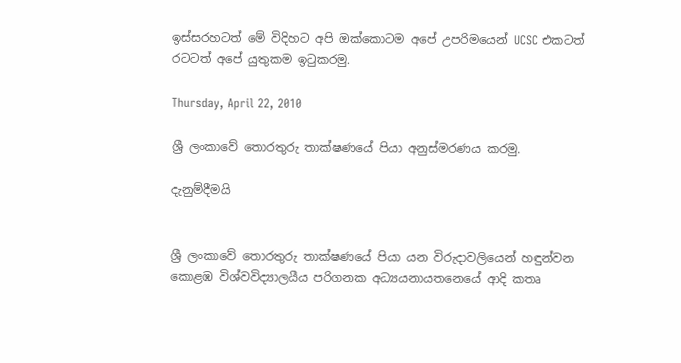ඉස්සරහටත් මේ විදිහට අපි ඔක්කොටම අපේ උපරිමයෙන් UCSC එකටත් රටටත් අපේ යුතුකම ඉටුකරමු.

Thursday, April 22, 2010

ශ්‍රී ලංකාවේ තොරතුරු තාක්ෂණයේ පියා අනුස්මරණය කරමු.

දැනුම්දීමයි


ශ්‍රී ලංකාවේ තොරතුරු තාක්ෂණයේ පියා යන විරුදාවලියෙන් හඳුන්වන‍
කොළඹ විශ්වවිද්‍යාලයීය පරිගනක අධ්‍යයනායතනෙයේ ආදි කතෘ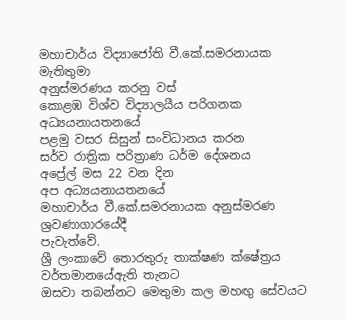මහාචාර්ය විද්‍යාජෝති වී.කේ.සමරනායක මැතිතුමා
අනුස්මරණය කරනු වස්
කොළඹ විශ්ව විද්‍යාලයීය පරිගනක අධ්‍යයනායතනයේ
පළමු වසර සිසුන් සංවිධානය කරන
සර්ව රාත්‍රික පරිත්‍රාණ ධර්ම ‍දේශනය
අප්‍රේල් මස 22 වන දින
අප අධ්‍යයනායතනයේ
මහාචාර්ය වී.කේ.සමරනායක අනුස්මරණ ශ්‍රවණාගාරයේදී
පැවැත්වේ.
ශ්‍රී ලංකාවේ තොරතුරු තාක්ෂණ ක්ෂේත්‍රය වර්තමානයේඇති තැනට
ඔසවා තබන්නට මෙතුමා කල මහඟු සේවයට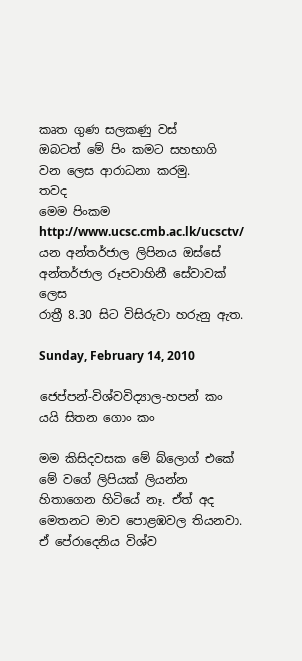කෘත ගුණ සලකණු වස්
ඔබටත් මේ පිං කමට සහභාගි වන ලෙස ආරාධනා කරමු.
තවද
මෙම පිංකම
http://www.ucsc.cmb.ac.lk/ucsctv/
යන අන්තර්ජාල ලිපිනය ඔස්සේ අන්තර්ජාල රූපවාහිනී සේවාවක් ලෙස
රාත්‍රී 8.30 සිට විසිරුවා හරුනු ඇත.

Sunday, February 14, 2010

ජෙප්පන්-විශ්වවිද්‍යාල-හපන් කං යයි සිතන ගොං කං

මම කිසිදවසක මේ බ්ලොග් එකේ මේ වගේ ලිපියක් ලියන්න හිතාගෙන හිටියේ නෑ. ඒත් අද මෙතනට මාව පොළඹවල තියනවා. ඒ පේරාදෙනිය විශ්ව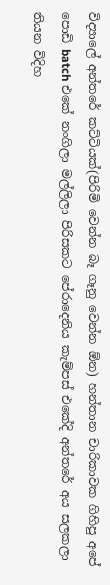විද්‍යාලේ අන්තරේ කට්ටියක්(පිරිමි වෙන්න බෑ ගෑනු වෙන්න ඕන) හන්තාන චාරිකාවක ගිහිපු අපේ පොඩි batch එකේ නංගිලා මල්ලිලා පිරිසකට පේරාදෙනිය කැම්පස් එකේදි අන්තරේ අය සලකලා තියන විදිහ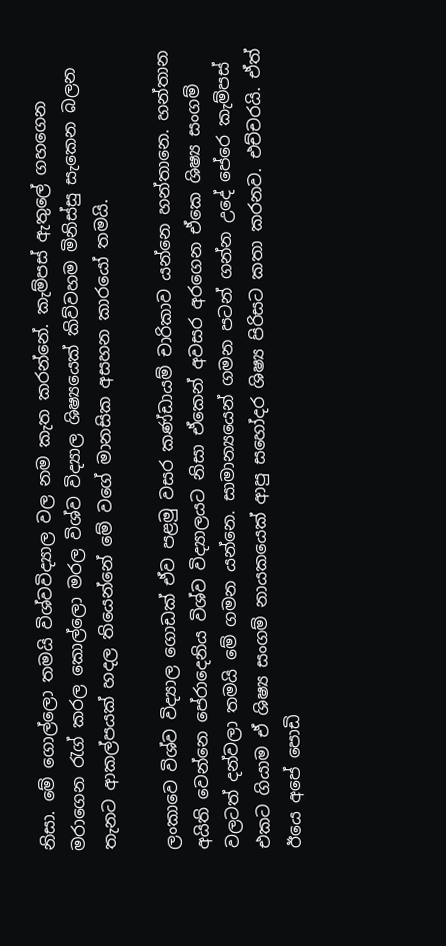නිසා. මේ ගොල්ලො තමයි විශ්වවිද්‍යාල වල නම කැත කරන්නේ. කැම්පස් ඇතුලේ ගහගෙන මරාගෙන රැග් කරල කොල්ලො මරල විශ්ව විද්‍යාල ශිෂ්‍යයෙක් කිව්වහම මිනිස්සු සැකෙන බලන තැනට ආකල්පයක් හදල තියෙන්නේ මේ වගේ මානසික අසහන කාරයෝ තමයි.

ලංකාවෙ විශ්ව විද්‍යාල ගොඩක් ඒව පළමු වසර කණ්ඩායම් චාරිකාව යන්නෙ හන්තානෙ. හන්තාන අයිති වෙන්නෙ පේරාදෙනිය විශ්ව විද්‍යාලයට නිසා ඒකෙන් අවසර අරගෙන ඒකෙ ශිෂ්‍ය සංගම් වලටත් දන්වලා තමයි මේ ගමන යන්නෙ. සාමාන්‍යයෙන් ගමන පටන් ගන්න උදේ පේරෙ කැම්පස් එකට ගියාම ඒ ශිෂ්‍ය සංගම් නායකයෙක් ආපු සහෝදර ශිෂ්‍ය පිරිසට කතා කරනව. එච්චරයි. ඒත් ඊයෙ අපේ පොඩි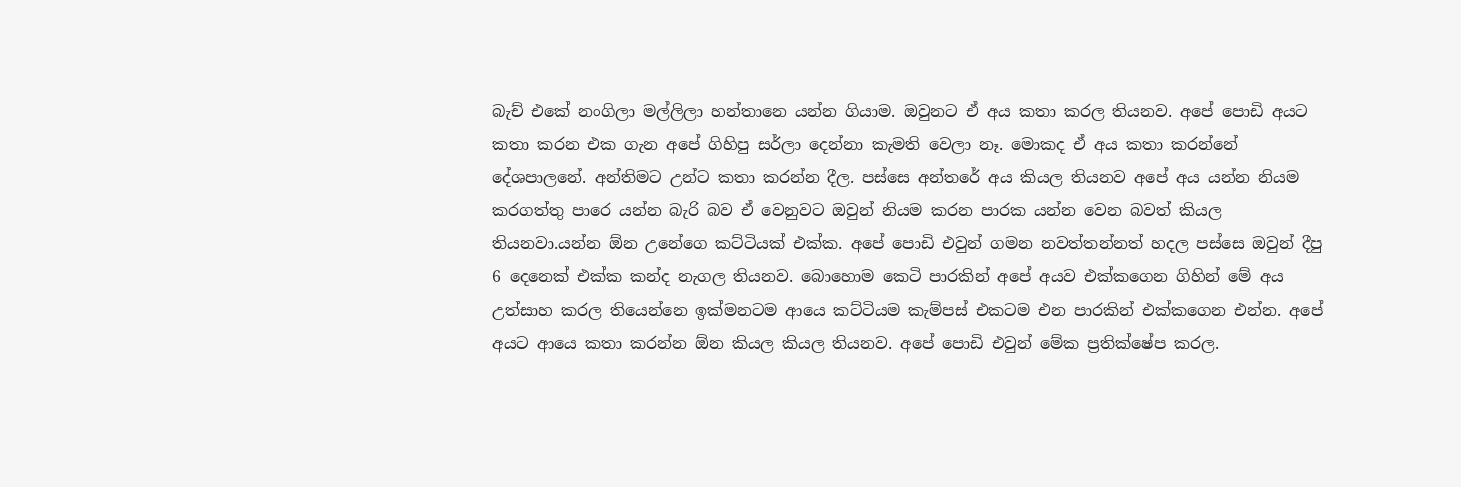බැච් එකේ නංගිලා මල්ලිලා හන්තානෙ යන්න ගියාම. ඔවුනට ඒ අය කතා කරල තියනව. අපේ පොඩි අයට කතා කරන එක ගැන අපේ ගිහිපු සර්ලා දෙන්නා කැමති වෙලා නෑ. මොකද ඒ අය කතා කරන්නේ දේශපාලනේ. අන්තිමට උන්ට කතා කරන්න දීල. පස්සෙ අන්තරේ අය කියල තියනව අපේ අය යන්න නියම කරගත්තු පාරෙ යන්න බැරි බව ඒ වෙනුවට ඔවුන් නියම කරන පාරක යන්න වෙන බවත් කියල තියනවා.යන්න ඕන උනේගෙ කට්ටියක් එක්ක. අපේ පොඩි එවුන් ගමන නවත්තන්නත් හදල පස්සෙ ඔවුන් දීපු 6 දෙනෙක් එක්ක කන්ද නැගල තියනව. බොහොම කෙටි පාරකින් අපේ අයව එක්කගෙන ගිහින් මේ අය උත්සාහ කරල තියෙන්නෙ ඉක්මනටම ආයෙ කට්ටියම කැම්පස් එකටම එන පාරකින් එක්කගෙන එන්න. අපේ අයට ආයෙ කතා කරන්න ඕන කියල කියල තියනව. අපේ පොඩි එවුන් මේක ප්‍රතික්ෂේප කරල.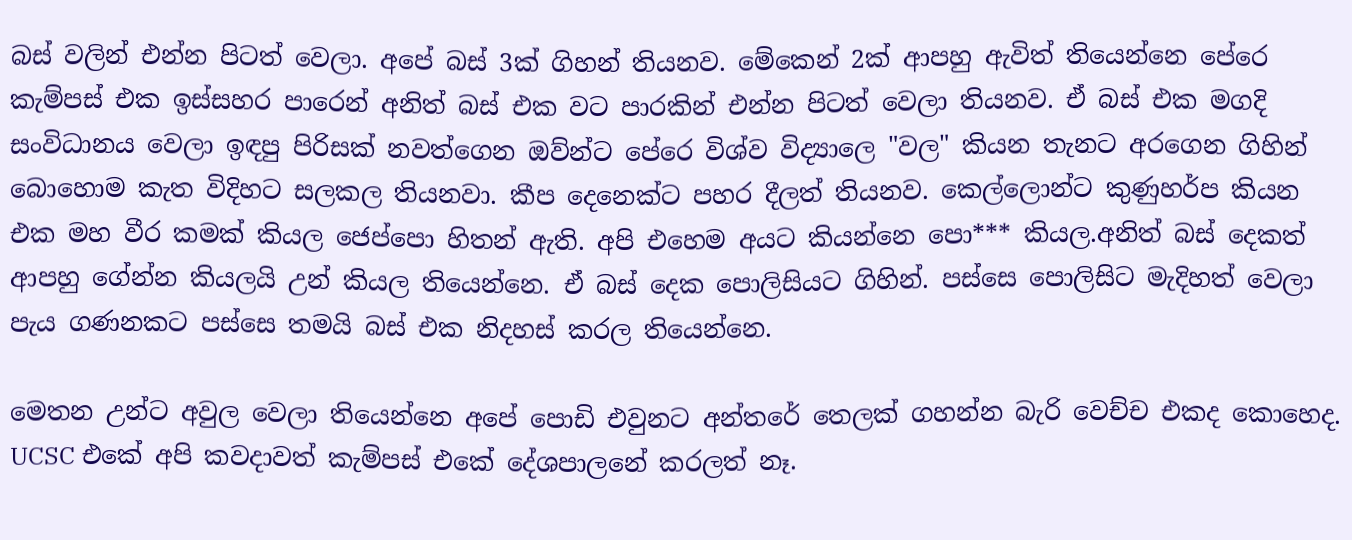බස් වලින් එන්න පිටත් වෙලා. අපේ බස් 3ක් ගිහන් තියනව. මේකෙන් 2ක් ආපහු ඇවිත් තියෙන්නෙ පේරෙ කැම්පස් එක ඉස්සහර පාරෙන් අනිත් බස් එක වට පාරකින් එන්න පිටත් වෙලා තියනව. ඒ බස් එක මගදි සංවිධානය වෙලා ඉඳපු පිරිසක් නවත්ගෙන ඔව්න්ට පේරෙ විශ්ව විද්‍යාලෙ "වල" කියන තැනට අරගෙන ගිහින් බොහොම කැත විදිහට සලකල තියනවා. කීප දෙනෙක්ට පහර දීලත් තියනව. කෙල්ලොන්ට කුණුහර්ප කියන එක මහ වීර කමක් කියල ජෙප්පො හිතන් ඇති. අපි එහෙම අයට කියන්නෙ පො*** කියල.අනිත් බස් දෙකත් ආපහු ගේන්න කියලයි උන් කියල තියෙන්නෙ. ඒ බස් දෙක පොලිසියට ගිහින්. පස්සෙ පොලිසිට මැදිහත් වෙලා පැය ගණනකට පස්සෙ තමයි බස් එක නිදහස් කරල තියෙන්නෙ.

මෙතන උන්ට අවුල වෙලා තියෙන්නෙ අපේ පොඩි එවුනට අන්තරේ තෙලක් ගහන්න බැරි වෙච්ච එකද කොහෙද. UCSC එකේ අපි කවදාවත් කැම්පස් එකේ දේශපාලනේ කරලත් නෑ.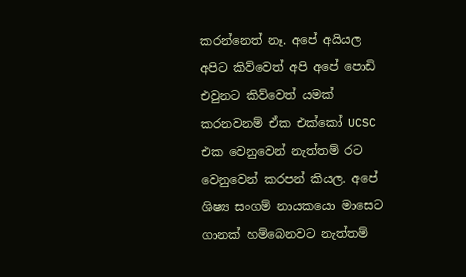කරන්නෙත් නෑ. අපේ අයියල අපිට කිව්වෙත් අපි අපේ පොඩි එවුනට කිව්වෙත් යමක් කරනවනම් ඒක එක්කෝ UCSC එක වෙනුවෙන් නැත්තම් රට වෙනුවෙන් කරපන් කියල. අපේ ශිෂ්‍ය සංගම් නායකයො මාසෙට ගානක් හම්බෙනවට නැත්තම්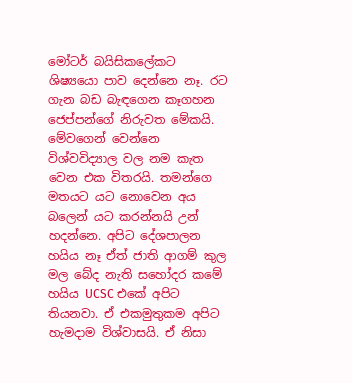මෝටර් බයිසිකලේකට ශිෂ්‍යයො පාව දෙන්නෙ නෑ. රට ගැන බඩ බැඳගෙන කෑගහන ජෙප්පන්ගේ නිරුවත මේකයි. මේවගෙන් වෙන්නෙ විශ්වවිද්‍යාල වල නම කැත වෙන එක විතරයි. තමන්ගෙ මතයට යට නොවෙන අය බලෙන් යට කරන්නයි උන් හදන්නෙ. අපිට දේශපාලන හයිය නෑ ඒත් ජාති ආගම් කුල මල බේද නැති සහෝදර කමේ හයිය UCSC එකේ අපිට තියනවා. ඒ එකමුතුකම අපිට හැමදාම විශ්වාසයි. ඒ නිසා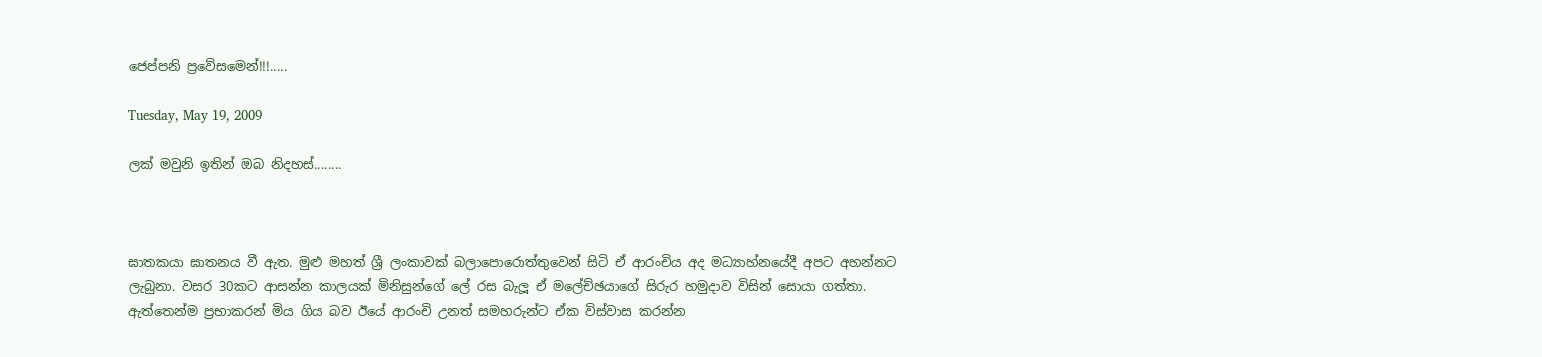ජෙප්පනි ප්‍රවේසමෙන්!!!.....

Tuesday, May 19, 2009

ලක් මවුනි ඉතින් ඔබ නිදහස්........



ඝාතකයා ඝාතනය වී ඇත. මුළු මහත් ශ්‍රී ලංකාවක් බලාපොරොත්තුවෙන් සිටි ඒ ආරංචිය අද මධ්‍යාහ්නයේදී අපට අහන්නට ලැබුනා. වසර 30කට ආසන්න කාලයක් මිනිසුන්ගේ ලේ රස බැලූ ඒ මලේච්ඡයාගේ සිරුර හමුදාව විසින් සොයා ගත්තා. ඇත්තෙන්ම ප්‍රභාකරන් මිය ගිය බව ඊයේ ආරංචි උනත් සමහරුන්ට ඒක විස්වාස කරන්න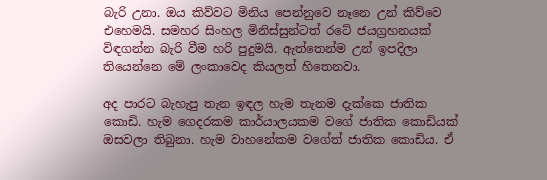බැරි උනා. ඔය කිව්වට මිනිය පෙන්නුවෙ නෑනෙ උන් කිව්වෙ එහෙමයි. සමහර සිංහල මිනිස්සුන්ටත් රටේ ජයග්‍රහනයක් විඳගන්න බැරි වීම හරි පුදුමයි. ඇත්තෙන්ම උන් ඉපදිලා තියෙන්නෙ මේ ලංකාවෙද කියලත් හිතෙනවා.

අද පාරට බැහැපු තැන ඉඳල හැම තැනම දැක්කෙ ජාතික කොඩි. හැම ගෙදරකම කාර්යාලයකම වගේ ජාතික කොඩියක් ඔසවලා තිබුනා. හැම වාහනේකම වගේත් ජාතික කොඩිය. ඒ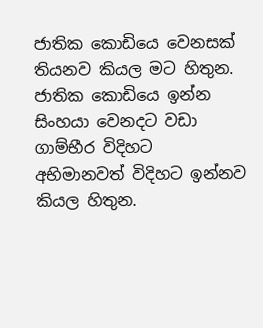ජාතික කොඩියෙ වෙනසක් තියනව කියල මට හිතුන. ජාතික කොඩියෙ ඉන්න සිංහයා වෙනදට වඩා ගාම්භීර විදිහට අභිමානවත් විදිහට ඉන්නව කියල හිතුන.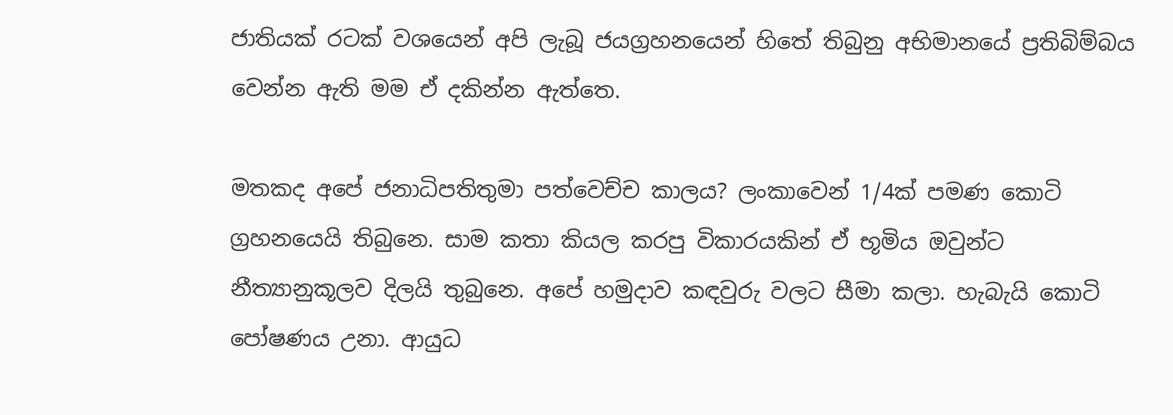ජාතියක් රටක් වශයෙන් අපි ලැබූ ජයග්‍රහනයෙන් හිතේ තිබුනු අභිමානයේ ප්‍රතිබිම්බය වෙන්න ඇති මම ඒ දකින්න ඇත්තෙ.

මතකද අපේ ජනාධිපතිතුමා පත්වෙච්ච කාලය? ලංකාවෙන් 1/4ක් පමණ කොටි ග්‍රහනයෙයි තිබුනෙ. සාම කතා කියල කරපු විකාරයකින් ඒ භූමිය ඔවුන්ට නීත්‍යානුකූලව දිලයි තුබුනෙ. අපේ හමුදාව කඳවුරු වලට සීමා කලා. හැබැයි කොටි පෝෂණය උනා. ආයුධ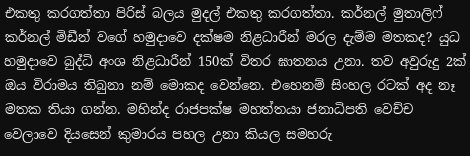එකතු කරගත්තා පිරිස් බලය මුදල් එකතු කරගත්තා. කර්නල් මුතාලිෆ් කර්නල් මිඩීන් වගේ හමුදාවෙ දක්ෂම නිළධාරීන් මරල දැම්ම මතකද? යුධ හමුදාවෙ බුද්ධි අංශ නිළධාරීන් 150ක් විතර ඝාතනය උනා. තව අවුරුදු 2ක් ඔය විරාමය තිබුනා නම් මොකද වෙන්නෙ. එහෙනම් සිංහල රටක් අද නෑ මතක තියා ගන්න. මහින්ද රාජපක්ෂ මහත්තයා ජනාධිපති වෙච්ච වෙලාවෙ දියසෙන් කුමාරය පහල උනා කියල සමහරු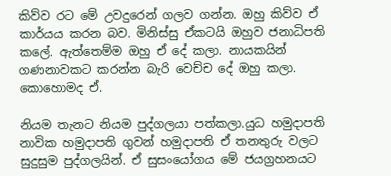කිව්ව රට මේ උවදුරෙන් ගලව ගන්න. ඔහු කිව්ව ඒ කාර්යය කරන බව. මිනිස්සු ඒකටයි ඔහුව ජනාධිපති කලේ. ඇත්තෙම්ම ඔහු ඒ දේ කලා. නායකයින් ගණනාවකට කරන්න බැරි වෙච්ච දේ ඔහු කලා. කොහොමද ඒ.

නියම තැනට නියම පුද්ගලයා පත්කලා.යුධ හමුදාපති නාවික හමුදාපති ගුවන් හමුදාපති ඒ තනතුරු වලට සුදුසුම පුද්ගලයින්. ඒ සුසංයෝගය මේ ජයග්‍රහනයට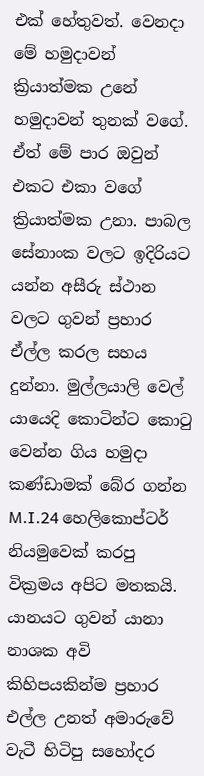එක් හේතුවත්. වෙනදා මේ හමුදාවන් ක්‍රියාත්මක උනේ හමුදාවන් තුනක් වගේ. ඒත් මේ පාර ඔවුන් එකට එකා වගේ ක්‍රියාත්මක උනා. පාබල සේනාංක වලට ඉදිරියට යන්න අසීරු ස්ථාන වලට ගුවන් ප්‍රහාර ඒල්ල කරල සහය දුන්නා. මුල්ලයාලි වෙල් යායෙදි කොටින්ට කොටු වෙන්න ගිය හමුදා කණ්ඩාමක් බේර ගන්න M.I.24 හෙලිකොප්ටර් නියමුවෙක් කරපු වික්‍රමය අපිට මතකයි. යානයට ගුවන් යානා නාශක අවි කිහිපයකින්ම ප්‍රහාර එල්ල උනත් අමාරුවේ වැටී හිටිපු සහෝදර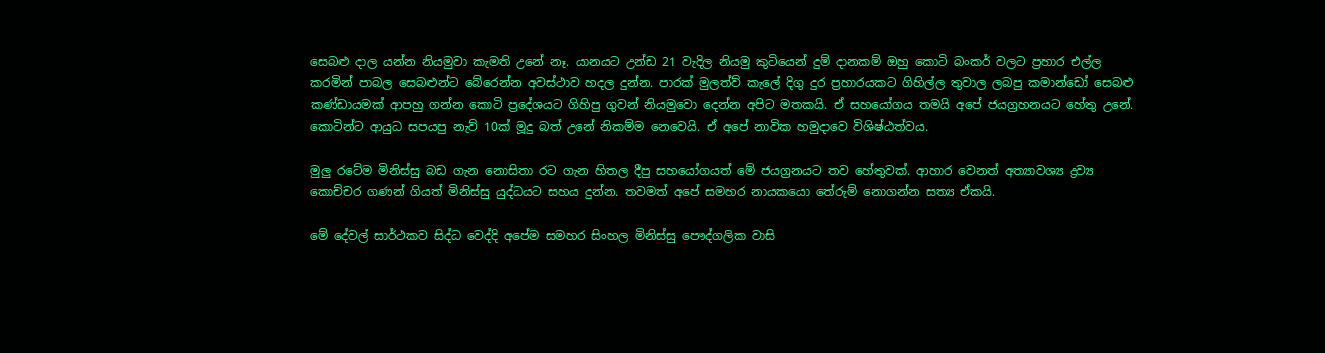සෙබළු දාල යන්න නියමුවා කැමති උනේ නෑ. යානයට උන්ඩ 21 වැදිල නියමු කුටියෙන් දුම් දානකම් ඔහු කොටි බංකර් වලට ප්‍රහාර එල්ල කරමින් පාබල සෙබළුන්ට බේරෙන්න අවස්ථාව හදල දුන්න. පාරක් මුලත්ව් කැලේ දිගු දුර ප්‍රහාරයකට ගිහිල්ල තුවාල ලබපු කමාන්ඩෝ සෙබළු කණ්ඩායමක් ආපහු ගන්න කොටි ප්‍රදේශයට ගිහිපු ගුවන් නියමුවො දෙන්න අපිට මතකයි. ඒ සහයෝගය තමයි අපේ ජයග්‍රහනයට හේතු උනේ. කොටින්ට ආයුධ සපයපු නැව් 10ක් මූදු බත් උනේ නිකම්ම නෙවෙයි. ඒ අපේ නාවික හමුදාවෙ විශිෂ්ඨත්වය.

මුලු රටේම මිනිස්සු බඩ ගැන නොසිතා රට ගැන හිතල දීපු සහයෝගයත් මේ ජයග්‍රනයට තව හේතුවක්. ආහාර වෙනත් අත්‍යාවශ්‍ය ද්‍රව්‍ය කොච්චර ගණන් ගියත් මිනිස්සු යුද්ධයට සහය දුන්න. තවමත් අපේ සමහර නායකයො තේරුම් නොගන්න සත්‍ය ඒකයි.

මේ දේවල් සාර්ථකව සිද්ධ වෙද්දි අපේම සමහර සිංහල මිනිස්සු පෞද්ගලික වාසි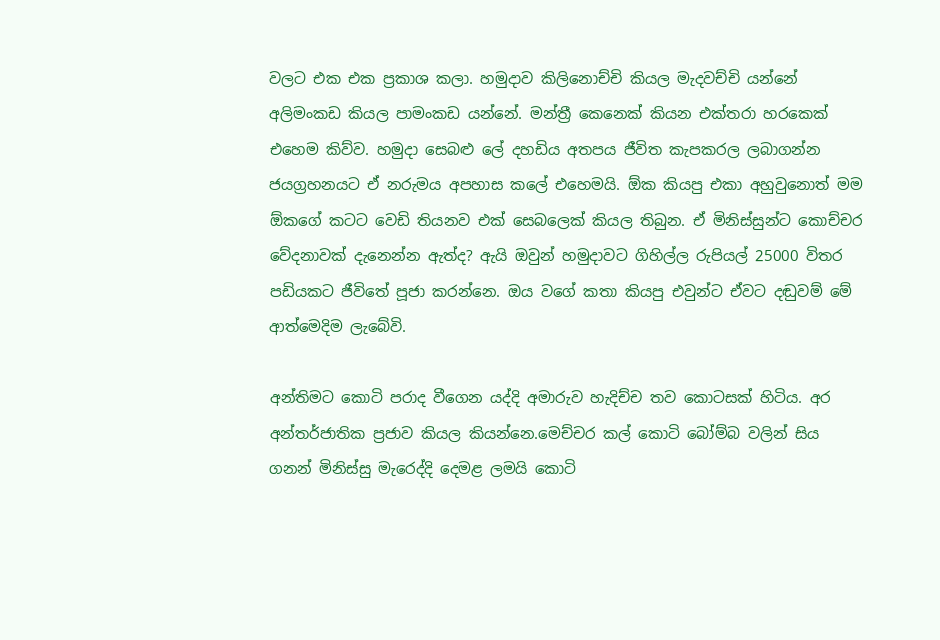වලට එක එක ප්‍රකාශ කලා. හමුදාව කිලිනොච්චි කියල මැදවච්චි යන්නේ අලිමංකඩ කියල පාමංකඩ යන්නේ. මන්ත්‍රී කෙනෙක් කියන එක්තරා හරකෙක් එහෙම කිව්ව. හමුදා සෙබළු ලේ දහඩිය අතපය ජීවිත කැපකරල ලබාගන්න ජයග්‍රහනයට ඒ නරුමය අපහාස කලේ එහෙමයි. ඕක කියපු එකා අහුවුනොත් මම ඕකගේ කටට වෙඩි තියනව එක් සෙබලෙක් කියල තිබුන. ඒ මිනිස්සුන්ට කොච්චර වේදනාවක් දැනෙන්න ඇත්ද? ඇයි ඔවුන් හමුදාවට ගිහිල්ල රුපියල් 25000 විතර පඩියකට ජීවිතේ පූජා කරන්නෙ. ඔය වගේ කතා කියපු එවුන්ට ඒවට දඬුවම් මේ ආත්මෙදිම ලැබේවි.

අන්තිමට කොටි පරාද වීගෙන යද්දි අමාරුව හැදිච්ච තව කොටසක් හිටිය. අර අන්තර්ජාතික ප්‍රජාව කියල කියන්නෙ.මෙච්චර කල් කොටි බෝම්බ වලින් සිය ගනන් මිනිස්සු මැරෙද්දි දෙමළ ලමයි කොටි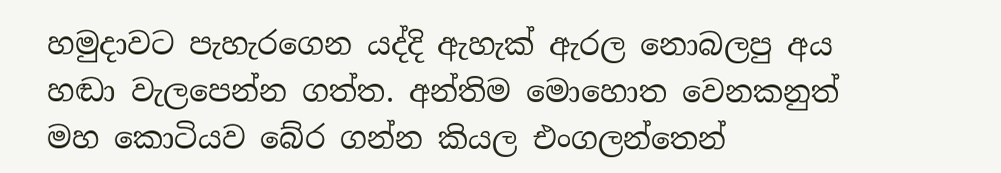හමුදාවට පැහැරගෙන යද්දි ඇහැක් ඇරල නොබලපු අය හඬා වැලපෙන්න ගත්ත. අන්තිම මොහොත වෙනකනුත් මහ කොටියව බේර ගන්න කියල එංගලන්තෙන්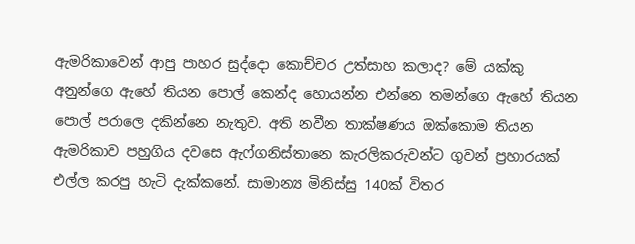ඇමරිකාවෙන් ආපු පාහර සුද්දො කොච්චර උත්සාහ කලාද? මේ යක්කු අනුන්ගෙ ඇහේ තියන පොල් කෙන්ද හොයන්න එන්නෙ තමන්ගෙ ඇහේ තියන පොල් පරාලෙ දකින්නෙ නැතුව. අති නවීන තාක්ෂණය ඔක්කොම තියන ඇමරිකාව පහුගිය දවසෙ ඇෆ්ගනිස්තානෙ කැරලිකරුවන්ට ගුවන් ප්‍රහාරයක් එල්ල කරපු හැටි දැක්කනේ. සාමාන්‍ය මිනිස්සු 140ක් විතර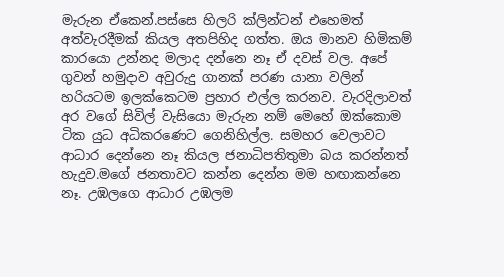මැරුන ඒකෙන්.පස්සෙ හිලරි ක්ලින්ටන් එහෙමත් අත්වැරදීමක් කියල අතපිහිද ගත්ත. ඔය මානව හිමිකම් කාරයො උන්නද මලාද දන්නෙ නෑ ඒ දවස් වල. අපේ ගුවන් හමුදාව අවුරුදු ගානක් පරණ යානා වලින් හරියටම ඉලක්කෙටම ප්‍රහාර එල්ල කරනව. වැරදිලාවත් අර වගේ සිවිල් වැසියො මැරුන නම් මෙහේ ඔක්කොම ටික යුධ අධිකරණෙට ගෙනිහිල්ල. සමහර වෙලාවට ආධාර දෙන්නෙ නෑ කියල ජනාධිපතිතුමා බය කරන්නත් හැදුව.මගේ ජනතාවට කන්න දෙන්න මම හඟාකන්නෙ නෑ. උඹලගෙ ආධාර උඹලම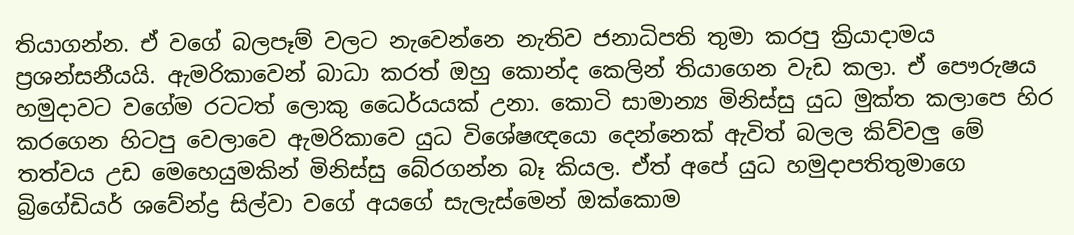තියාගන්න. ඒ වගේ බලපෑම් වලට නැවෙන්නෙ නැතිව ජනාධිපති තුමා කරපු ක්‍රියාදාමය ප්‍රශන්සනීයයි. ඇමරිකාවෙන් බාධා කරත් ඔහු කොන්ද කෙලින් තියාගෙන වැඩ කලා. ඒ පෞරුෂය හමුදාවට වගේම රටටත් ලොකු ධෛර්යයක් උනා. කොටි සාමාන්‍ය මිනිස්සු යුධ මුක්ත කලාපෙ හිර කරගෙන හිටපු වෙලාවෙ ඇමරිකාවෙ යුධ විශේෂඥයො දෙන්නෙක් ඇවිත් බලල කිව්වලු මේ තත්වය උඩ මෙහෙයුමකින් මිනිස්සු බේරගන්න බෑ කියල. ඒත් අපේ යුධ හමුදාපතිතුමාගෙ බ්‍රිගේඩියර් ශවේන්ද්‍ර සිල්වා වගේ අයගේ සැලැස්මෙන් ඔක්කොම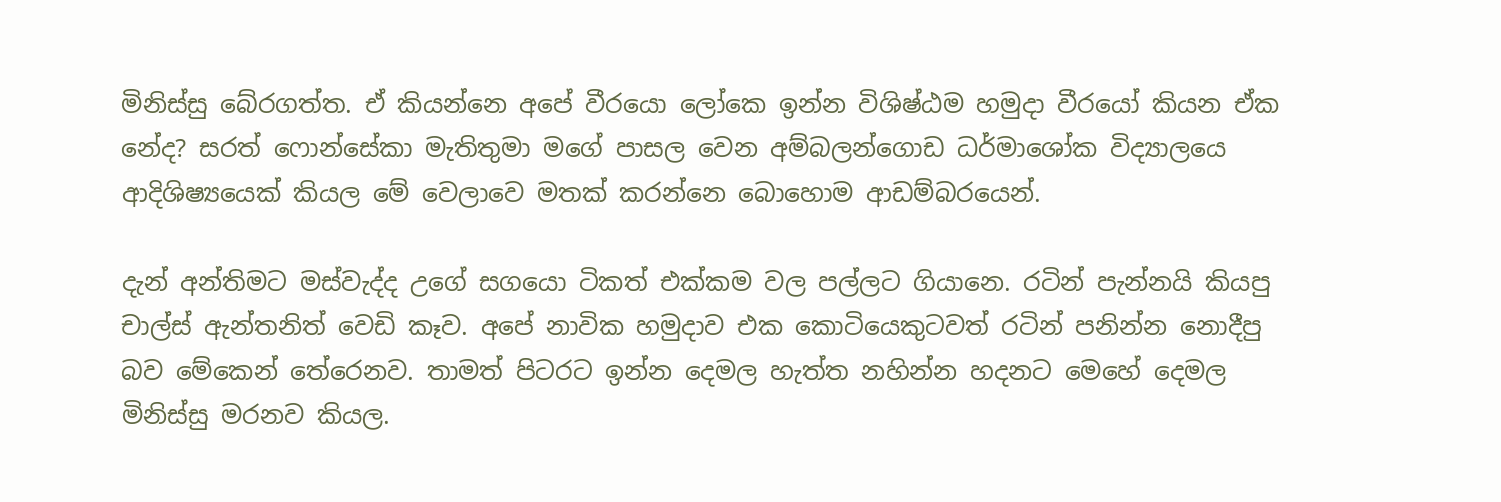මිනිස්සු බේරගත්ත. ඒ කියන්නෙ අපේ වීරයො ලෝකෙ ඉන්න විශිෂ්ඨම හමුදා වීරයෝ කියන ඒක නේද? සරත් ෆොන්සේකා මැතිතුමා මගේ පාසල වෙන අම්බලන්ගොඩ ධර්මාශෝක විද්‍යාලයෙ ආදිශිෂ්‍යයෙක් කියල මේ වෙලාවෙ මතක් කරන්නෙ බොහොම ආඩම්බරයෙන්.

දැන් අන්තිමට මස්වැද්ද උගේ සගයො ටිකත් එක්කම වල පල්ලට ගියානෙ. රටින් පැන්නයි කියපු චාල්ස් ඇන්තනිත් වෙඩි කෑව. අපේ නාවික හමුදාව එක කොටියෙකුටවත් රටින් පනින්න නොදීපු බව මේකෙන් තේරෙනව. තාමත් පිටරට ඉන්න දෙමල හැත්ත නහින්න හදනට මෙහේ දෙමල මිනිස්සු මරනව කියල.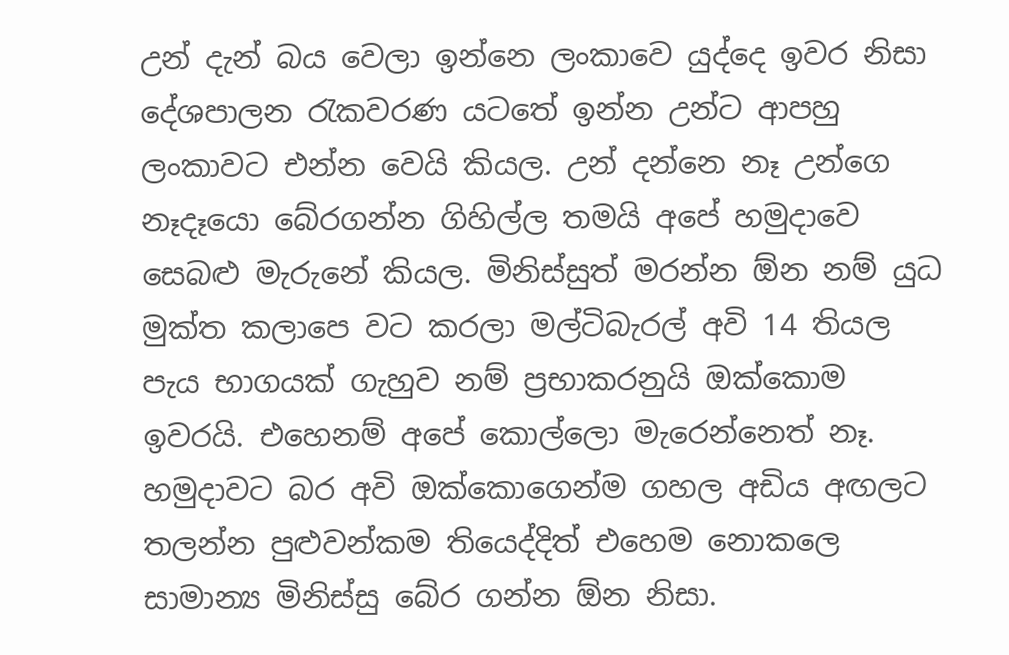උන් දැන් බය වෙලා ඉන්නෙ ලංකාවෙ යුද්දෙ ඉවර නිසා දේශපාලන රැකවරණ යටතේ ඉන්න උන්ට ආපහු ලංකාවට එන්න වෙයි කියල. උන් දන්නෙ නෑ උන්ගෙ නෑදෑයො බේරගන්න ගිහිල්ල තමයි අපේ හමුදාවෙ සෙබළු මැරුනේ කියල. මිනිස්සුත් මරන්න ඕන නම් යුධ මුක්ත කලාපෙ වට කරලා මල්ටිබැරල් අවි 14 තියල පැය භාගයක් ගැහුව නම් ප්‍රභාකරනුයි ඔක්කොම ඉවරයි. එහෙනම් අපේ කොල්ලො මැරෙන්නෙත් නෑ. හමුදාවට බර අවි ඔක්කොගෙන්ම ගහල අඩිය අඟලට තලන්න පුළුවන්කම තියෙද්දිත් එහෙම නොකලෙ සාමාන්‍ය මිනිස්සු බේර ගන්න ඕන නිසා.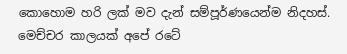කොහොම හරි ලක් මව දැන් සම්පූර්ණයෙන්ම නිදහස්. මෙච්චර කාලයක් අපේ රටේ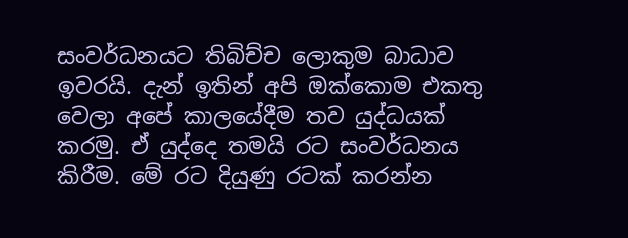සංවර්ධනයට තිබිච්ච ලොකුම බාධාව ඉවරයි. දැන් ඉතින් අපි ඔක්කොම එකතු වෙලා අපේ කාලයේදීම තව යුද්ධයක් කරමු. ඒ යුද්දෙ තමයි රට සංවර්ධනය කිරීම. මේ රට දියුණු රටක් කරන්න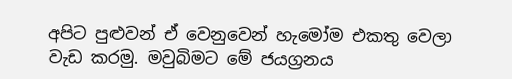අපිට පුළුවන් ඒ වෙනුවෙන් හැමෝම එකතු වෙලා වැඩ කරමු. මවුබිමට මේ ජයග්‍රනය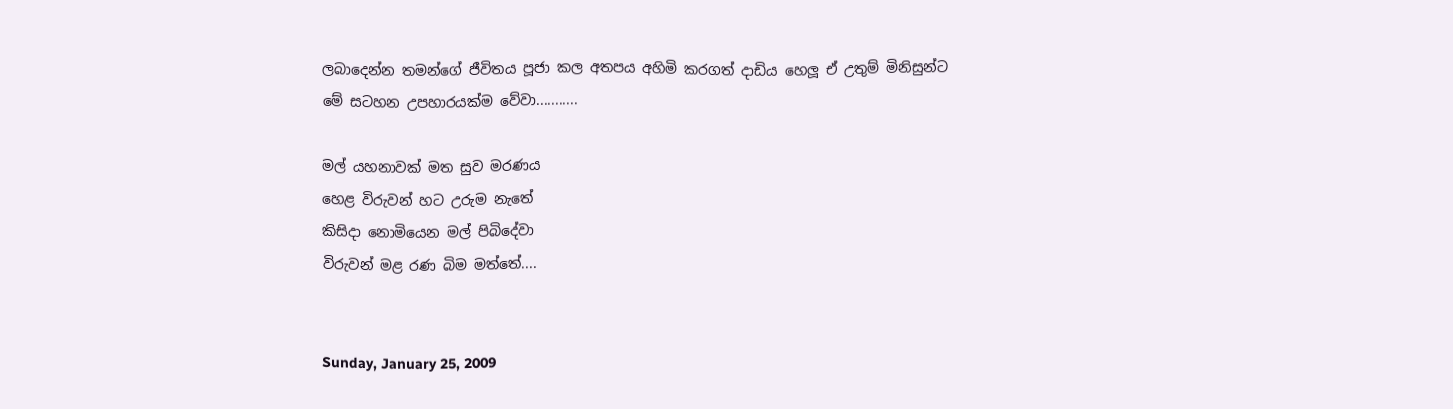ලබාදෙන්න තමන්ගේ ජීවිතය පූජා කල අතපය අහිමි කරගත් දාඩිය හෙලූ ඒ උතුම් මිනිසුන්ට මේ සටහන උපහාරයක්ම වේවා...........

මල් යහනාවක් මත සුව මරණය
හෙළ විරුවන් හට උරුම නැතේ
කිසිදා නොමියෙන මල් පිබිදේවා
විරුවන් මළ රණ බිම මත්තේ....


Sunday, January 25, 2009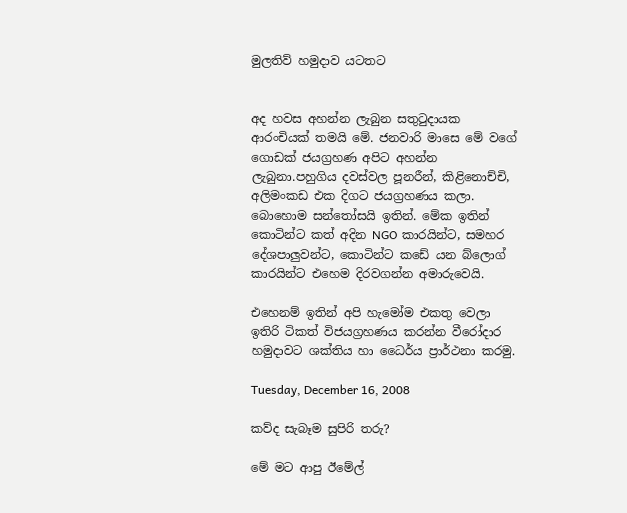මුලතිව් හමුදාව යටතට


අද හවස අහන්න ලැබුන සතුටුදායක ආරංචියක් තමයි මේ. ජනවාරි මාසෙ මේ වගේ ගොඩක් ජයග්‍රහණ අපිට අහන්න ලැබුනා.පහුගිය දවස්වල පූනරීන්, කිළිනොච්චි, අලිමංකඩ එක දිගට ජයග්‍රහණය කලා. බොහොම සන්තෝසයි ඉතින්. මේක ඉතින් කොටින්ට කත් අදින NGO කාරයින්ට, සමහර දේශපාලුවන්ට, කොටින්ට කඩේ යන බ්ලොග් කාරයින්ට එහෙම දිරවගන්න අමාරුවෙයි.

එහෙනම් ඉතින් අපි හැමෝම එකතු වෙලා ඉතිරි ටිකත් විජයග්‍රහණය කරන්න වීරෝදාර හමුදාවට ශක්තිය හා ධෛර්ය ප්‍රාර්ථනා කරමු.

Tuesday, December 16, 2008

කව්ද සැබෑම සුපිරි තරු?

මේ මට ආපු ඊමේල්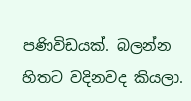පණිවිඩයක්. බලන්න හිතට වදිනවද කියලා.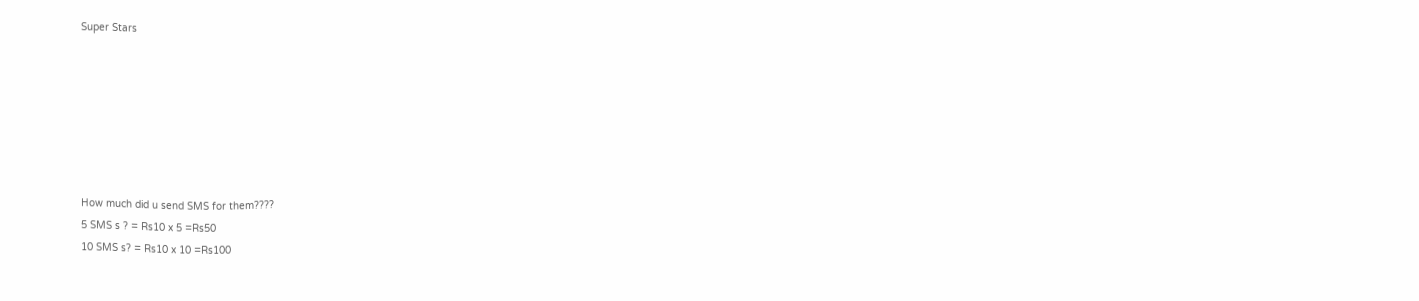Super Stars







How much did u send SMS for them????
5 SMS s ? = Rs10 x 5 =Rs50
10 SMS s? = Rs10 x 10 =Rs100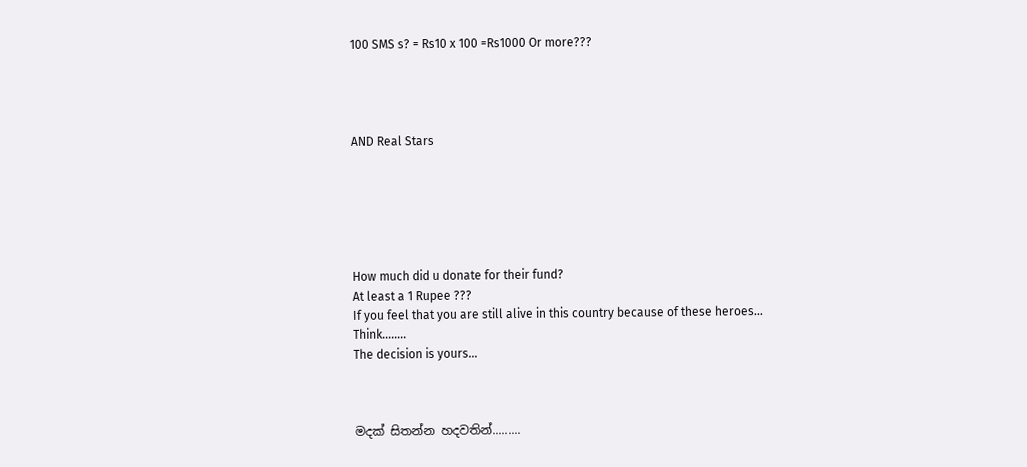100 SMS s? = Rs10 x 100 =Rs1000 Or more???




AND Real Stars






How much did u donate for their fund?
At least a 1 Rupee ???
If you feel that you are still alive in this country because of these heroes…
Think……..
The decision is yours…



මදක් සිතන්න හදවතින්.........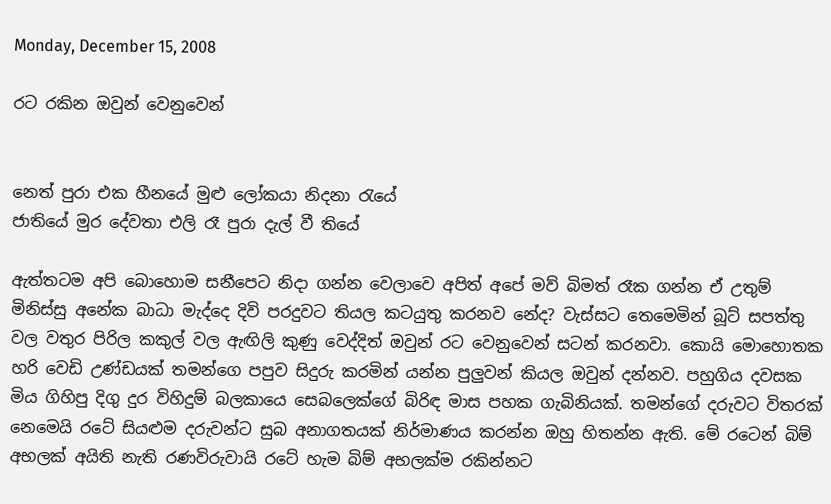Monday, December 15, 2008

රට රකින ඔවුන් වෙනුවෙන්


නෙත් පුරා එක හීනයේ මුළු ලෝකයා නිදනා රැයේ
ජාතියේ මුර දේවතා එලි රෑ පුරා දැල් වී තියේ

ඇත්තටම අපි බොහොම සනීපෙට නිදා ගන්න වෙලාවෙ අපිත් අපේ මව් බිමත් රෑක ගන්න ඒ උතුම් මිනිස්සු අනේක බාධා මැද්දෙ දිවි පරදුවට තියල කටයුතු කරනව නේද? වැස්සට තෙමෙමින් බූට් සපත්තු වල වතුර පිරිල කකුල් වල ඇඟිලි කුණු වෙද්දිත් ඔවුන් රට වෙනුවෙන් සටන් කරනවා. කොයි මොහොතක හරි වෙඩි උණ්ඩයක් තමන්ගෙ පපුව සිදුරු කරමින් යන්න පුලුවන් කියල ඔවුන් දන්නව. පහුගිය දවසක මිය ගිහිපු දිගු දුර විහිදුම් බලකායෙ සෙබලෙක්ගේ බිරිඳ මාස පහක ගැබිනියක්. තමන්ගේ දරුවට විතරක් නෙමෙයි රටේ සියළුම දරුවන්ට සුබ අනාගතයක් නිර්මාණය කරන්න ඔහු හිතන්න ඇති. මේ රටෙන් බිම් අභලක් අයිති නැති රණවිරුවායි රටේ හැම බිම් අභලක්ම රකින්නට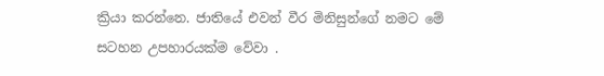ක්‍රියා කරන්නෙ. ජාතියේ එවන් වීර මිනිසුන්ගේ නමට මේ සටහන උපහාරයක්ම වේවා .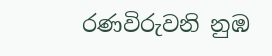රණවිරුවනි නුඹ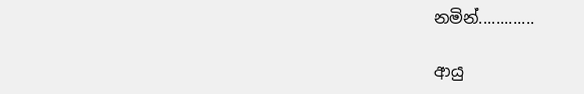නමින්.............

ආයු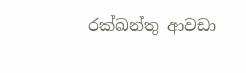රක්ඛන්තු ආවඩා